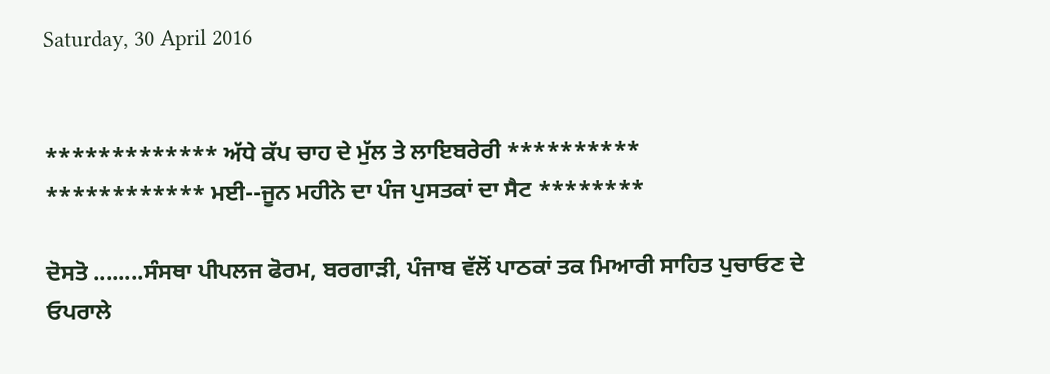Saturday, 30 April 2016


************* ਅੱਧੇ ਕੱਪ ਚਾਹ ਦੇ ਮੁੱਲ ਤੇ ਲਾਇਬਰੇਰੀ **********
************ ਮਈ--ਜੂਨ ਮਹੀਨੇ ਦਾ ਪੰਜ ਪੁਸਤਕਾਂ ਦਾ ਸੈਟ ********

ਦੋਸਤੋ ........ਸੰਸਥਾ ਪੀਪਲਜ ਫੋਰਮ, ਬਰਗਾੜੀ, ਪੰਜਾਬ ਵੱਲੋਂ ਪਾਠਕਾਂ ਤਕ ਮਿਆਰੀ ਸਾਹਿਤ ਪੁਚਾਓਣ ਦੇ ਓਪਰਾਲੇ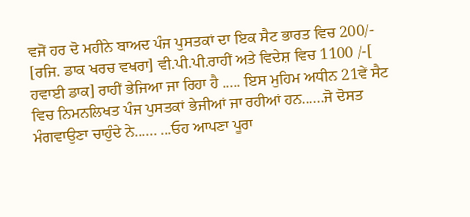ਵਜੋਂ ਹਰ ਦੋ ਮਹੀਨੇ ਬਾਅਦ ਪੰਜ ਪੁਸਤਕਾਂ ਦਾ ਇਕ ਸੈਟ ਭਾਰਤ ਵਿਚ 200/- [ਰਜਿ. ਡਾਕ ਖਰਚ ਵਖਰਾ] ਵੀ.ਪੀ.ਪੀ.ਰਾਹੀਂ ਅਤੇ ਵਿਦੇਸ਼ ਵਿਚ 1100 /-[ ਹਵਾਈ ਡਾਕ] ਰਾਹੀਂ ਭੇਜਿਆ ਜਾ ਰਿਹਾ ਹੈ ..... ਇਸ ਮੁਹਿਮ ਅਧੀਨ 21ਵੇਂ ਸੈਟ ਵਿਚ ਨਿਮਨਲਿਖਤ ਪੰਜ ਪੁਸਤਕਾਂ ਭੇਜੀਆਂ ਜਾ ਰਹੀਆਂ ਹਨ......ਜੋ ਦੋਸਤ ਮੰਗਵਾਉਣਾ ਚਾਹੁੰਦੇ ਨੇ...... ...ਓਹ ਆਪਣਾ ਪੂਰਾ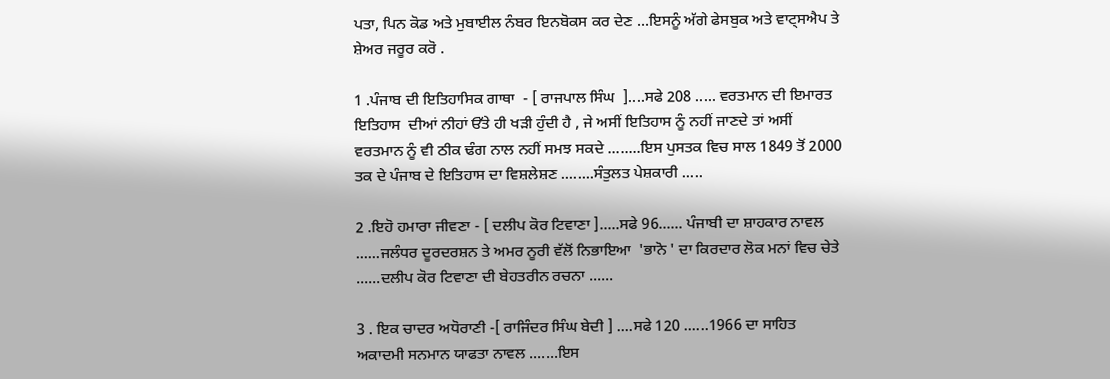ਪਤਾ, ਪਿਨ ਕੋਡ ਅਤੇ ਮੁਬਾਈਲ ਨੰਬਰ ਇਨਬੋਕਸ ਕਰ ਦੇਣ ...ਇਸਨੂੰ ਅੱਗੇ ਫੇਸਬੁਕ ਅਤੇ ਵਾਟ੍ਸਐਪ ਤੇ ਸ਼ੇਅਰ ਜਰੂਰ ਕਰੋ .

1 .ਪੰਜਾਬ ਦੀ ਇਤਿਹਾਸਿਕ ਗਾਥਾ  - [ ਰਾਜਪਾਲ ਸਿੰਘ  ]....ਸਫੇ 208 ..... ਵਰਤਮਾਨ ਦੀ ਇਮਾਰਤ ਇਤਿਹਾਸ  ਦੀਆਂ ਨੀਹਾਂ ਓੱਤੇ ਹੀ ਖੜੀ ਹੁੰਦੀ ਹੈ , ਜੇ ਅਸੀਂ ਇਤਿਹਾਸ ਨੂੰ ਨਹੀਂ ਜਾਣਦੇ ਤਾਂ ਅਸੀਂ ਵਰਤਮਾਨ ਨੂੰ ਵੀ ਠੀਕ ਢੰਗ ਨਾਲ ਨਹੀਂ ਸਮਝ ਸਕਦੇ ........ਇਸ ਪੁਸਤਕ ਵਿਚ ਸਾਲ 1849 ਤੋਂ 2000 ਤਕ ਦੇ ਪੰਜਾਬ ਦੇ ਇਤਿਹਾਸ ਦਾ ਵਿਸ਼ਲੇਸ਼ਣ ........ਸੰਤੁਲਤ ਪੇਸ਼ਕਾਰੀ .....

2 .ਇਹੋ ਹਮਾਰਾ ਜੀਵਣਾ - [ ਦਲੀਪ ਕੋਰ ਟਿਵਾਣਾ ].....ਸਫੇ 96...... ਪੰਜਾਬੀ ਦਾ ਸ਼ਾਹਕਾਰ ਨਾਵਲ ......ਜਲੰਧਰ ਦੂਰਦਰਸ਼ਨ ਤੇ ਅਮਰ ਨੂਰੀ ਵੱਲੋਂ ਨਿਭਾਇਆ  'ਭਾਨੋ ' ਦਾ ਕਿਰਦਾਰ ਲੋਕ ਮਨਾਂ ਵਿਚ ਚੇਤੇ ......ਦਲੀਪ ਕੋਰ ਟਿਵਾਣਾ ਦੀ ਬੇਹਤਰੀਨ ਰਚਨਾ ......

3 . ਇਕ ਚਾਦਰ ਅਧੋਰਾਣੀ -[ ਰਾਜਿੰਦਰ ਸਿੰਘ ਬੇਦੀ ] ....ਸਫੇ 120 ......1966 ਦਾ ਸਾਹਿਤ ਅਕਾਦਮੀ ਸਨਮਾਨ ਯਾਫਤਾ ਨਾਵਲ .......ਇਸ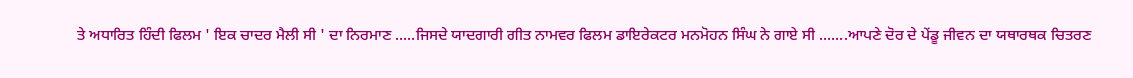ਤੇ ਅਧਾਰਿਤ ਹਿੰਦੀ ਫਿਲਮ ' ਇਕ ਚਾਦਰ ਮੈਲੀ ਸੀ ' ਦਾ ਨਿਰਮਾਣ .....ਜਿਸਦੇ ਯਾਦਗਾਰੀ ਗੀਤ ਨਾਮਵਰ ਫਿਲਮ ਡਾਇਰੇਕਟਰ ਮਨਮੋਹਨ ਸਿੰਘ ਨੇ ਗਾਏ ਸੀ .......ਆਪਣੇ ਦੋਰ ਦੇ ਪੇਂਡੂ ਜੀਵਨ ਦਾ ਯਥਾਰਥਕ ਚਿਤਰਣ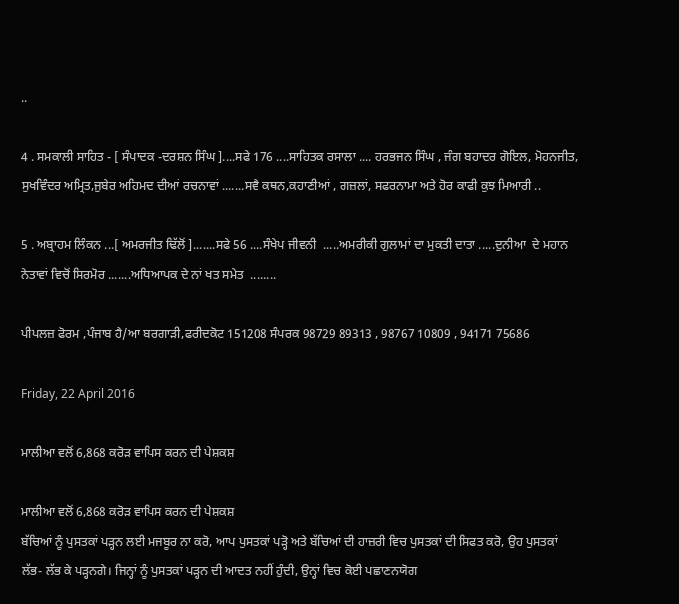..

4 . ਸਮਕਾਲੀ ਸਾਹਿਤ - [ ਸੰਪਾਦਕ -ਦਰਸ਼ਨ ਸਿੰਘ ]....ਸਫੇ 176 ....ਸਾਹਿਤਕ ਰਸਾਲਾ .... ਹਰਭਜਨ ਸਿੰਘ , ਜੰਗ ਬਹਾਦਰ ਗੋਇਲ, ਮੋਹਨਜੀਤ, ਸੁਖਵਿੰਦਰ ਅਮ੍ਰਿਤ,ਜੁਬੇਰ ਅਹਿਮਦ ਦੀਆਂ ਰਚਨਾਵਾਂ .......ਸਵੈ ਕਥਨ,ਕਹਾਣੀਆਂ , ਗਜ਼ਲਾਂ, ਸਫਰਨਾਮਾ ਅਤੇ ਹੋਰ ਕਾਫੀ ਕੁਝ ਮਿਆਰੀ ..

5 . ਅਬ੍ਰਾਹਮ ਲਿੰਕਨ ...[ ਅਮਰਜੀਤ ਢਿੱਲੋਂ ].......ਸਫੇ 56 ....ਸੰਖੇਪ ਜੀਵਨੀ  .....ਅਮਰੀਕੀ ਗੁਲਾਮਾਂ ਦਾ ਮੁਕਤੀ ਦਾਤਾ .....ਦੁਨੀਆ  ਦੇ ਮਹਾਨ ਨੇਤਾਵਾਂ ਵਿਚੋਂ ਸਿਰਮੋਰ .......ਅਧਿਆਪਕ ਦੇ ਨਾਂ ਖਤ ਸਮੇਤ  ........

ਪੀਪਲਜ਼ ਫੋਰਮ ,ਪੰਜਾਬ ਹੈ/ਆ ਬਰਗਾੜੀ,ਫਰੀਦਕੋਟ 151208 ਸੰਪਰਕ 98729 89313 , 98767 10809 , 94171 75686

Friday, 22 April 2016

ਮਾਲੀਆ ਵਲੋਂ 6,868 ਕਰੋੜ ਵਾਪਿਸ ਕਰਨ ਦੀ ਪੇਸ਼ਕਸ਼

ਮਾਲੀਆ ਵਲੋਂ 6,868 ਕਰੋੜ ਵਾਪਿਸ ਕਰਨ ਦੀ ਪੇਸ਼ਕਸ਼
ਬੱਚਿਆਂ ਨੂੰ ਪੁਸਤਕਾਂ ਪੜ੍ਹਨ ਲਈ ਮਜਬੂਰ ਨਾ ਕਰੋ, ਆਪ ਪੁਸਤਕਾਂ ਪੜ੍ਹੋ ਅਤੇ ਬੱਚਿਆਂ ਦੀ ਹਾਜ਼ਰੀ ਵਿਚ ਪੁਸਤਕਾਂ ਦੀ ਸਿਫਤ ਕਰੋ, ਉਹ ਪੁਸਤਕਾਂ ਲੱਭ- ਲੱਭ ਕੇ ਪੜ੍ਹਨਗੇ। ਜਿਨ੍ਹਾਂ ਨੂੰ ਪੁਸਤਕਾਂ ਪੜ੍ਹਨ ਦੀ ਆਦਤ ਨਹੀਂ ਹੁੰਦੀ, ਉਨ੍ਹਾਂ ਵਿਚ ਕੋਈ ਪਛਾਣਨਯੋਗ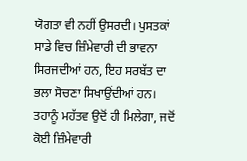ਯੋਗਤਾ ਵੀ ਨਹੀਂ ਉਸਰਦੀ। ਪੁਸਤਕਾਂ ਸਾਡੇ ਵਿਚ ਜ਼ਿੰਮੇਵਾਰੀ ਦੀ ਭਾਵਨਾ ਸਿਰਜਦੀਆਂ ਹਨ, ਇਹ ਸਰਬੱਤ ਦਾ ਭਲਾ ਸੋਚਣਾ ਸਿਖਾਉਂਦੀਆਂ ਹਨ। ਤਹਾਨੂੰ ਮਹੱਤਵ ਉਦੋਂ ਹੀ ਮਿਲੇਗਾ, ਜਦੋਂ ਕੋਈ ਜ਼ਿੰਮੇਵਾਰੀ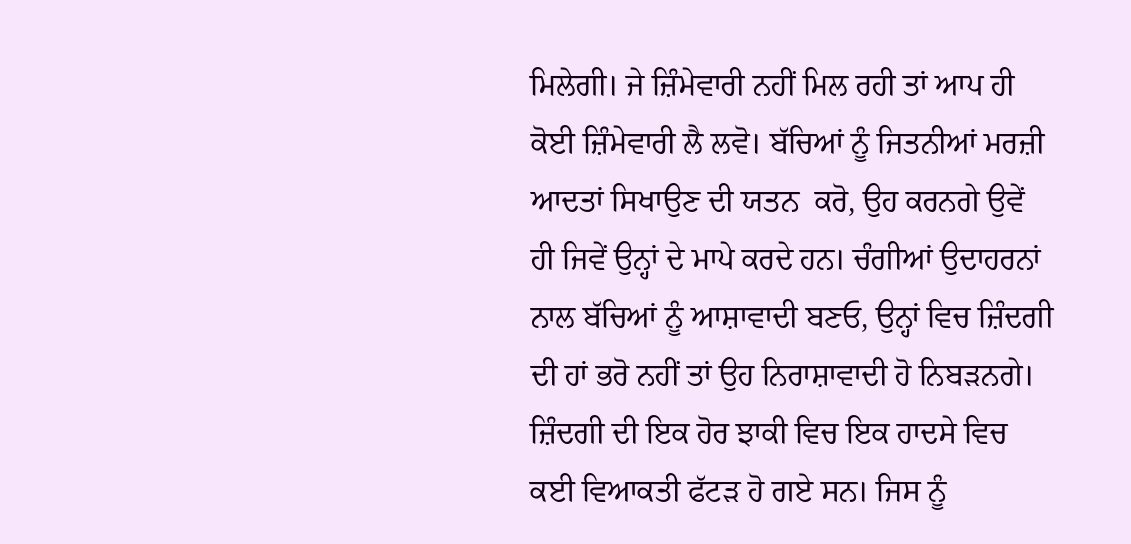ਮਿਲੇਗੀ। ਜੇ ਜ਼ਿੰਮੇਵਾਰੀ ਨਹੀਂ ਮਿਲ ਰਹੀ ਤਾਂ ਆਪ ਹੀ ਕੋਈ ਜ਼ਿੰਮੇਵਾਰੀ ਲੈ ਲਵੋ। ਬੱਚਿਆਂ ਨੂੰ ਜਿਤਨੀਆਂ ਮਰਜ਼ੀ ਆਦਤਾਂ ਸਿਖਾਉਣ ਦੀ ਯਤਨ  ਕਰੋ, ਉਹ ਕਰਨਗੇ ਉਵੇਂ ਹੀ ਜਿਵੇਂ ਉਨ੍ਹਾਂ ਦੇ ਮਾਪੇ ਕਰਦੇ ਹਨ। ਚੰਗੀਆਂ ਉਦਾਹਰਨਾਂ ਨਾਲ ਬੱਚਿਆਂ ਨੂੰ ਆਸ਼ਾਵਾਦੀ ਬਣਓ, ਉਨ੍ਹਾਂ ਵਿਚ ਜ਼ਿੰਦਗੀ ਦੀ ਹਾਂ ਭਰੋ ਨਹੀਂ ਤਾਂ ਉਹ ਨਿਰਾਸ਼ਾਵਾਦੀ ਹੋ ਨਿਬੜਨਗੇ। ਜ਼ਿੰਦਗੀ ਦੀ ਇਕ ਹੋਰ ਝਾਕੀ ਵਿਚ ਇਕ ਹਾਦਸੇ ਵਿਚ ਕਈ ਵਿਆਕਤੀ ਫੱਟੜ ਹੋ ਗਏ ਸਨ। ਜਿਸ ਨੂੰ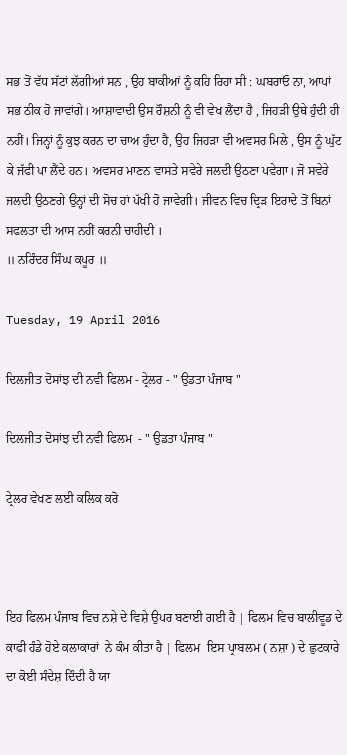ਸਭ ਤੋਂ ਵੱਧ ਸੱਟਾਂ ਲੱਗੀਆਂ ਸਨ , ਉਹ ਬਾਕੀਆਂ ਨੂੰ ਕਹਿ ਰਿਹਾ ਸੀ : ਘਬਰਾਓ ਨਾ, ਆਪਾਂ ਸਭ ਠੀਕ ਹੋ ਜਾਵਾਂਗੇ। ਆਸ਼ਾਵਾਦੀ ਉਸ ਰੌਸ਼ਨੀ ਨੂੰ ਵੀ ਵੇਖ ਲੈਂਦਾ ਹੈ , ਜਿਹੜੀ ਉਥੇ ਹੁੰਦੀ ਹੀ ਨਹੀਂ। ਜਿਨ੍ਹਾਂ ਨੂੰ ਕੁਝ ਕਰਨ ਦਾ ਚਾਅ ਹੁੰਦਾ ਹੈ, ਉਹ ਜਿਹੜਾ ਵੀ ਅਵਸਰ ਮਿਲੇ , ਉਸ ਨੂੰ ਘੁੱਟ ਕੇ ਜੱਫੀ ਪਾ ਲੈਂਦੇ ਹਨ। ਅਵਸਰ ਮਾਣਨ ਵਾਸਤੇ ਸਵੇਰੇ ਜਲਦੀ ਉਠਣਾ ਪਵੇਗਾ। ਜੋ ਸਵੇਰੇ ਜਲਦੀ ਉਠਣਗੇ ਉਨ੍ਹਾਂ ਦੀ ਸੋਚ ਹਾਂ ਪੱਖੀ ਹੋ ਜਾਵੇਗੀ। ਜੀਵਨ ਵਿਚ ਦ੍ਰਿੜ ਇਰਾਦੇ ਤੋਂ ਬਿਨਾਂ ਸਫਲਤਾ ਦੀ ਆਸ ਨਹੀਂ ਕਰਨੀ ਚਾਹੀਦੀ ।
॥ ਨਰਿੰਦਰ ਸਿੰਘ ਕਪੂਰ ॥

Tuesday, 19 April 2016

ਦਿਲਜੀਤ ਦੋਸਾਂਝ ਦੀ ਨਵੀ ਫਿਲਮ - ਟ੍ਰੇਲਰ - " ਉਡਤਾ ਪੰਜਾਬ "

ਦਿਲਜੀਤ ਦੋਸਾਂਝ ਦੀ ਨਵੀ ਫਿਲਮ  - " ਉਡਤਾ ਪੰਜਾਬ "

ਟ੍ਰੇਲਰ ਵੇਖਣ ਲਈ ਕਲਿਕ ਕਰੋ



ਇਹ ਫਿਲਮ ਪੰਜਾਬ ਵਿਚ ਨਸ਼ੇ ਦੇ ਵਿਸ਼ੇ ਉਪਰ ਬਣਾਈ ਗਈ ਹੈ | ਫਿਲਮ ਵਿਚ ਬਾਲੀਵੂਡ ਦੇ ਕਾਫੀ ਹੰਡੇ ਹੋਏ ਕਲਾਕਾਰਾਂ  ਨੇ ਕੰਮ ਕੀਤਾ ਹੈ | ਫਿਲਮ  ਇਸ ਪ੍ਰਾਬਲਮ ( ਨਸ਼ਾ ) ਦੇ ਛੁਟਕਾਰੇ ਦਾ ਕੋਈ ਸੰਦੇਸ਼ ਦਿੰਦੀ ਹੈ ਯਾ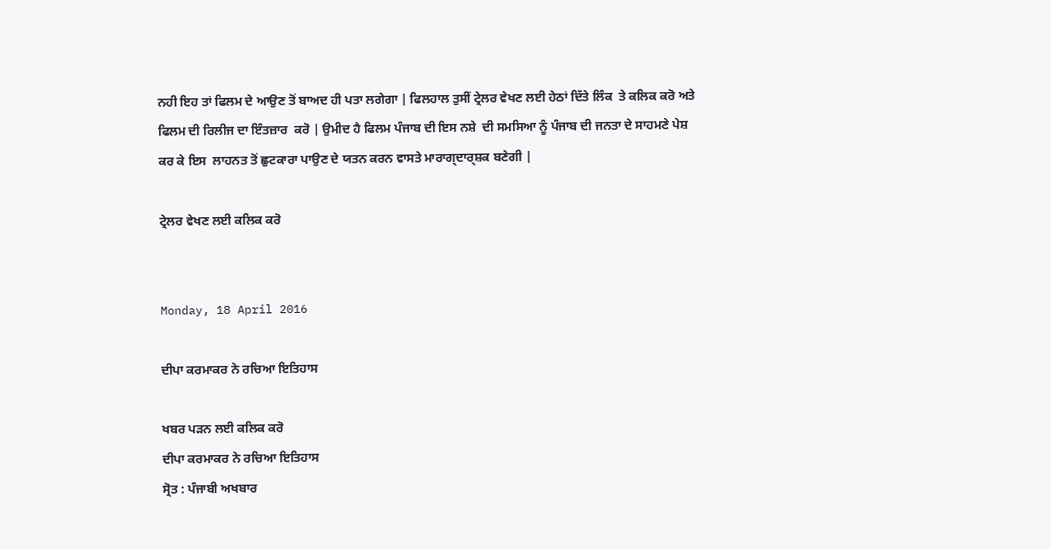ਨਹੀ ਇਹ ਤਾਂ ਫਿਲਮ ਦੇ ਆਉਣ ਤੋਂ ਬਾਅਦ ਹੀ ਪਤਾ ਲਗੇਗਾ | ਫਿਲਹਾਲ ਤੁਸੀਂ ਟ੍ਰੇਲਰ ਵੇਖਣ ਲਈ ਹੇਠਾਂ ਦਿੱਤੇ ਲਿੰਕ  ਤੇ ਕਲਿਕ ਕਰੋ ਅਤੇ ਫਿਲਮ ਦੀ ਰਿਲੀਜ ਦਾ ਇੰਤਜ਼ਾਰ  ਕਰੋ | ਉਮੀਦ ਹੈ ਫਿਲਮ ਪੰਜਾਬ ਦੀ ਇਸ ਨਸ਼ੇ  ਦੀ ਸਮਸਿਆ ਨੂੰ ਪੰਜਾਬ ਦੀ ਜਨਤਾ ਦੇ ਸਾਹਮਣੇ ਪੇਸ਼ ਕਰ ਕੇ ਇਸ  ਲਾਹਨਤ ਤੋਂ ਛੁਟਕਾਰਾ ਪਾਉਣ ਦੇ ਯਤਨ ਕਰਨ ਵਾਸਤੇ ਮਾਰਾਗ੍ਦਾਰ੍ਸ਼ਕ ਬਣੇਗੀ |

ਟ੍ਰੇਲਰ ਵੇਖਣ ਲਈ ਕਲਿਕ ਕਰੋ


Monday, 18 April 2016

ਦੀਪਾ ਕਰਮਾਕਰ ਨੇ ਰਚਿਆ ਇਤਿਹਾਸ

ਖਬਰ ਪੜਨ ਲਈ ਕਲਿਕ ਕਰੋ
ਦੀਪਾ ਕਰਮਾਕਰ ਨੇ ਰਚਿਆ ਇਤਿਹਾਸ
ਸ੍ਰੋਤ : ਪੰਜਾਬੀ ਅਖਬਾਰ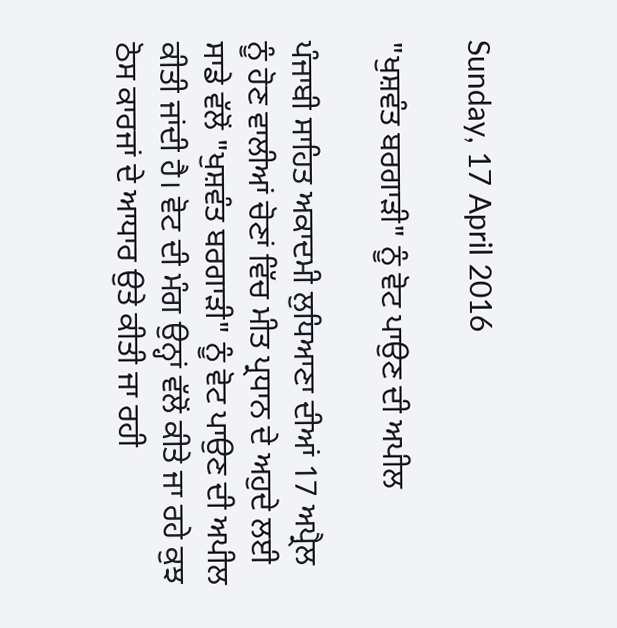Sunday, 17 April 2016

"ਖੁਸ਼ਵੰਤ ਬਰਗਾੜੀ" ਨੂੰ ਵੋਟ ਪਾਉਣ ਦੀ ਅਪੀਲ

ਪੰਜਾਬੀ ਸਾਹਿਤ ਅਕਾਦਮੀ ਲੁਧਿਆਣਾ ਦੀਆਂ 17 ਅਪ੍ਰੈਲ ਨੂੰ ਹੋਣ ਵਾਲੀਆਂ ਚੋਣਾਂ ਵਿੱਚ ਮੀਤ ਪ੍ਰਧਾਨ ਦੇ ਅਹੁਦੇ ਲਈ ਸਾਡੇ ਵੱਲੋਂ "ਖੁਸ਼ਵੰਤ ਬਰਗਾੜੀ" ਨੂੰ ਵੋਟ ਪਾਉਣ ਦੀ ਅਪੀਲ ਕੀਤੀ ਜਾਂਦੀ ਹੈ। ਵੋਟ ਦੀ ਮੰਗ ਉਨ੍ਹਾਂ ਵੱਲੋਂ ਕੀਤੇ ਜਾ ਰਹੇ ਕੁਝ ਠੋਸ ਕਾਰਜਾਂ ਦੇ ਆਧਾਰ ਉਤੇ ਕੀਤੀ ਜਾ ਰਹੀ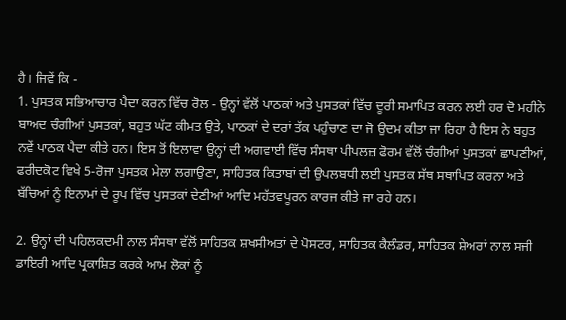ਹੈ। ਜਿਵੇਂ ਕਿ -
1. ਪੁਸਤਕ ਸਭਿਆਚਾਰ ਪੈਦਾ ਕਰਨ ਵਿੱਚ ਰੋਲ - ਉਨ੍ਹਾਂ ਵੱਲੋਂ ਪਾਠਕਾਂ ਅਤੇ ਪੁਸਤਕਾਂ ਵਿੱਚ ਦੂਰੀ ਸਮਾਪਿਤ ਕਰਨ ਲਈ ਹਰ ਦੋ ਮਹੀਨੇ ਬਾਅਦ ਚੰਗੀਆਂ ਪੁਸਤਕਾਂ, ਬਹੁਤ ਘੱਟ ਕੀਮਤ ਉਤੇ, ਪਾਠਕਾਂ ਦੇ ਦਰਾਂ ਤੱਕ ਪਹੁੰਚਾਣ ਦਾ ਜੋ ਉਦਮ ਕੀਤਾ ਜਾ ਰਿਹਾ ਹੈ ਇਸ ਨੇ ਬਹੁਤ ਨਵੇਂ ਪਾਠਕ ਪੈਦਾ ਕੀਤੇ ਹਨ। ਇਸ ਤੋਂ ਇਲਾਵਾ ਉਨ੍ਹਾਂ ਦੀ ਅਗਵਾਈ ਵਿੱਚ ਸੰਸਥਾ ਪੀਪਲਜ਼ ਫੋਰਮ ਵੱਲੋਂ ਚੰਗੀਆਂ ਪੁਸਤਕਾਂ ਛਾਪਣੀਆਂ, ਫਰੀਦਕੋਟ ਵਿਖੇ 5-ਰੋਜਾ ਪੁਸਤਕ ਮੇਲਾ ਲਗਾਉਣਾ, ਸਾਹਿਤਕ ਕਿਤਾਬਾਂ ਦੀ ਉਪਲਬਧੀ ਲਈ ਪੁਸਤਕ ਸੱਥ ਸਥਾਪਿਤ ਕਰਨਾ ਅਤੇ ਬੱਚਿਆਂ ਨੂੰ ਇਨਾਮਾਂ ਦੇ ਰੂਪ ਵਿੱਚ ਪੁਸਤਕਾਂ ਦੇਣੀਆਂ ਆਦਿ ਮਹੱਤਵਪੂਰਨ ਕਾਰਜ ਕੀਤੇ ਜਾ ਰਹੇ ਹਨ।

2. ਉਨ੍ਹਾਂ ਦੀ ਪਹਿਲਕਦਮੀ ਨਾਲ ਸੰਸਥਾ ਵੱਲੋਂ ਸਾਹਿਤਕ ਸ਼ਖਸੀਅਤਾਂ ਦੇ ਪੋਸਟਰ, ਸਾਹਿਤਕ ਕੈਲੰਡਰ, ਸਾਹਿਤਕ ਸ਼ੇਅਰਾਂ ਨਾਲ ਸਜੀ ਡਾਇਰੀ ਆਦਿ ਪ੍ਰਕਾਸ਼ਿਤ ਕਰਕੇ ਆਮ ਲੋਕਾਂ ਨੂੰ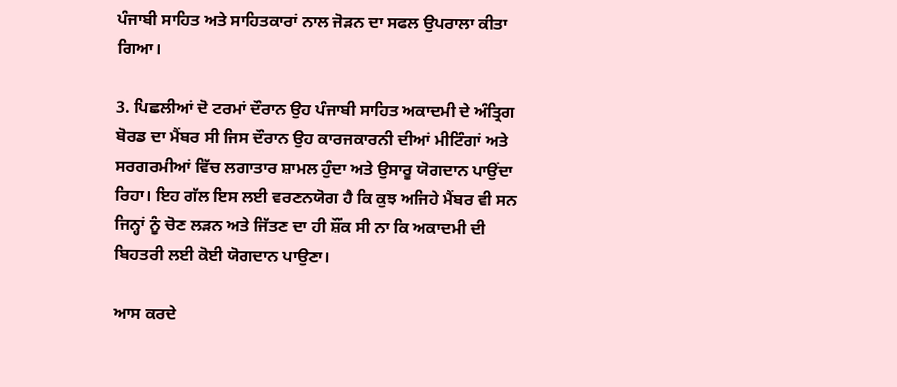ਪੰਜਾਬੀ ਸਾਹਿਤ ਅਤੇ ਸਾਹਿਤਕਾਰਾਂ ਨਾਲ ਜੋੜਨ ਦਾ ਸਫਲ ਉਪਰਾਲਾ ਕੀਤਾ ਗਿਆ।

3. ਪਿਛਲੀਆਂ ਦੋ ਟਰਮਾਂ ਦੌਰਾਨ ਉਹ ਪੰਜਾਬੀ ਸਾਹਿਤ ਅਕਾਦਮੀ ਦੇ ਅੰਤ੍ਰਿਗ ਬੋਰਡ ਦਾ ਮੈਂਬਰ ਸੀ ਜਿਸ ਦੌਰਾਨ ਉਹ ਕਾਰਜਕਾਰਨੀ ਦੀਆਂ ਮੀਟਿੰਗਾਂ ਅਤੇ ਸਰਗਰਮੀਆਂ ਵਿੱਚ ਲਗਾਤਾਰ ਸ਼ਾਮਲ ਹੁੰਦਾ ਅਤੇ ਉਸਾਰੂ ਯੋਗਦਾਨ ਪਾਉਂਦਾ ਰਿਹਾ। ਇਹ ਗੱਲ ਇਸ ਲਈ ਵਰਣਨਯੋਗ ਹੈ ਕਿ ਕੁਝ ਅਜਿਹੇ ਮੈਂਬਰ ਵੀ ਸਨ ਜਿਨ੍ਹਾਂ ਨੂੰ ਚੋਣ ਲੜਨ ਅਤੇ ਜਿੱਤਣ ਦਾ ਹੀ ਸ਼ੌਂਕ ਸੀ ਨਾ ਕਿ ਅਕਾਦਮੀ ਦੀ ਬਿਹਤਰੀ ਲਈ ਕੋਈ ਯੋਗਦਾਨ ਪਾਉਣਾ।

ਆਸ ਕਰਦੇ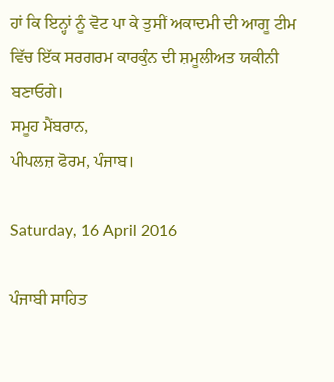ਹਾਂ ਕਿ ਇਨ੍ਹਾਂ ਨੂੰ ਵੋਟ ਪਾ ਕੇ ਤੁਸੀਂ ਅਕਾਦਮੀ ਦੀ ਆਗੂ ਟੀਮ ਵਿੱਚ ਇੱਕ ਸਰਗਰਮ ਕਾਰਕੁੰਨ ਦੀ ਸ਼ਮੂਲੀਅਤ ਯਕੀਨੀ ਬਣਾਓਗੇ।
ਸਮੂਹ ਮੈਂਬਰਾਨ,
ਪੀਪਲਜ਼ ਫੋਰਮ, ਪੰਜਾਬ।

Saturday, 16 April 2016

ਪੰਜਾਬੀ ਸਾਹਿਤ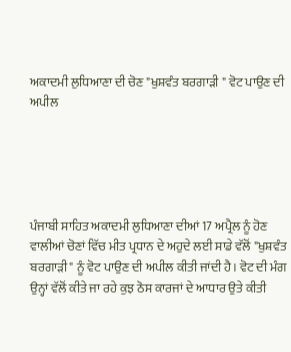ਅਕਾਦਮੀ ਲੁਧਿਆਣਾ ਦੀ ਚੋਣ "ਖੁਸ਼ਵੰਤ ਬਰਗਾੜੀ " ਵੋਟ ਪਾਉਣ ਦੀ ਅਪੀਲ





ਪੰਜਾਬੀ ਸਾਹਿਤ ਅਕਾਦਮੀ ਲੁਧਿਆਣਾ ਦੀਆਂ 17 ਅਪ੍ਰੈਲ ਨੂੰ ਹੋਣ ਵਾਲੀਆਂ ਚੋਣਾਂ ਵਿੱਚ ਮੀਤ ਪ੍ਰਧਾਨ ਦੇ ਅਹੁਦੇ ਲਈ ਸਾਡੇ ਵੱਲੋਂ "ਖੁਸ਼ਵੰਤ ਬਰਗਾੜੀ" ਨੂੰ ਵੋਟ ਪਾਉਣ ਦੀ ਅਪੀਲ ਕੀਤੀ ਜਾਂਦੀ ਹੈ। ਵੋਟ ਦੀ ਮੰਗ ਉਨ੍ਹਾਂ ਵੱਲੋਂ ਕੀਤੇ ਜਾ ਰਹੇ ਕੁਝ ਠੋਸ ਕਾਰਜਾਂ ਦੇ ਆਧਾਰ ਉਤੇ ਕੀਤੀ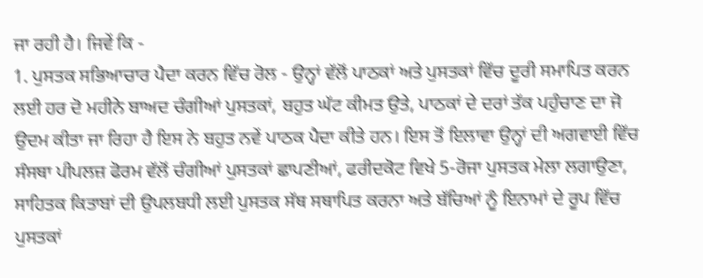ਜਾ ਰਹੀ ਹੈ। ਜਿਵੇਂ ਕਿ -
1. ਪੁਸਤਕ ਸਭਿਆਚਾਰ ਪੈਦਾ ਕਰਨ ਵਿੱਚ ਰੋਲ - ਉਨ੍ਹਾਂ ਵੱਲੋਂ ਪਾਠਕਾਂ ਅਤੇ ਪੁਸਤਕਾਂ ਵਿੱਚ ਦੂਰੀ ਸਮਾਪਿਤ ਕਰਨ ਲਈ ਹਰ ਦੋ ਮਹੀਨੇ ਬਾਅਦ ਚੰਗੀਆਂ ਪੁਸਤਕਾਂ, ਬਹੁਤ ਘੱਟ ਕੀਮਤ ਉਤੇ, ਪਾਠਕਾਂ ਦੇ ਦਰਾਂ ਤੱਕ ਪਹੁੰਚਾਣ ਦਾ ਜੋ ਉਦਮ ਕੀਤਾ ਜਾ ਰਿਹਾ ਹੈ ਇਸ ਨੇ ਬਹੁਤ ਨਵੇਂ ਪਾਠਕ ਪੈਦਾ ਕੀਤੇ ਹਨ। ਇਸ ਤੋਂ ਇਲਾਵਾ ਉਨ੍ਹਾਂ ਦੀ ਅਗਵਾਈ ਵਿੱਚ ਸੰਸਥਾ ਪੀਪਲਜ਼ ਫੋਰਮ ਵੱਲੋਂ ਚੰਗੀਆਂ ਪੁਸਤਕਾਂ ਛਾਪਣੀਆਂ, ਫਰੀਦਕੋਟ ਵਿਖੇ 5-ਰੋਜਾ ਪੁਸਤਕ ਮੇਲਾ ਲਗਾਉਣਾ, ਸਾਹਿਤਕ ਕਿਤਾਬਾਂ ਦੀ ਉਪਲਬਧੀ ਲਈ ਪੁਸਤਕ ਸੱਥ ਸਥਾਪਿਤ ਕਰਨਾ ਅਤੇ ਬੱਚਿਆਂ ਨੂੰ ਇਨਾਮਾਂ ਦੇ ਰੂਪ ਵਿੱਚ ਪੁਸਤਕਾਂ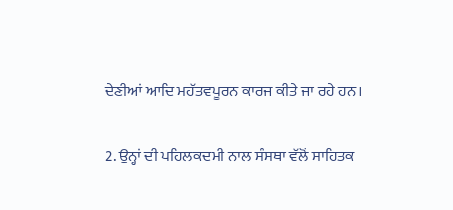ਦੇਣੀਆਂ ਆਦਿ ਮਹੱਤਵਪੂਰਨ ਕਾਰਜ ਕੀਤੇ ਜਾ ਰਹੇ ਹਨ।

2. ਉਨ੍ਹਾਂ ਦੀ ਪਹਿਲਕਦਮੀ ਨਾਲ ਸੰਸਥਾ ਵੱਲੋਂ ਸਾਹਿਤਕ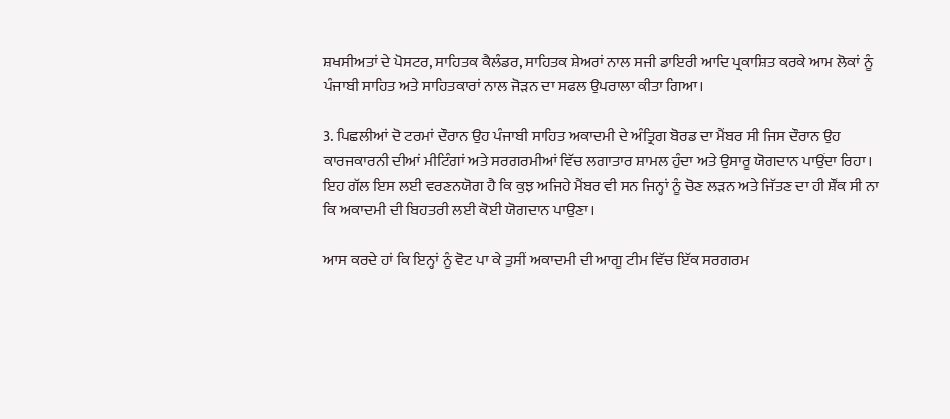ਸ਼ਖਸੀਅਤਾਂ ਦੇ ਪੋਸਟਰ, ਸਾਹਿਤਕ ਕੈਲੰਡਰ, ਸਾਹਿਤਕ ਸ਼ੇਅਰਾਂ ਨਾਲ ਸਜੀ ਡਾਇਰੀ ਆਦਿ ਪ੍ਰਕਾਸ਼ਿਤ ਕਰਕੇ ਆਮ ਲੋਕਾਂ ਨੂੰ ਪੰਜਾਬੀ ਸਾਹਿਤ ਅਤੇ ਸਾਹਿਤਕਾਰਾਂ ਨਾਲ ਜੋੜਨ ਦਾ ਸਫਲ ਉਪਰਾਲਾ ਕੀਤਾ ਗਿਆ।

3. ਪਿਛਲੀਆਂ ਦੋ ਟਰਮਾਂ ਦੌਰਾਨ ਉਹ ਪੰਜਾਬੀ ਸਾਹਿਤ ਅਕਾਦਮੀ ਦੇ ਅੰਤ੍ਰਿਗ ਬੋਰਡ ਦਾ ਮੈਂਬਰ ਸੀ ਜਿਸ ਦੌਰਾਨ ਉਹ ਕਾਰਜਕਾਰਨੀ ਦੀਆਂ ਮੀਟਿੰਗਾਂ ਅਤੇ ਸਰਗਰਮੀਆਂ ਵਿੱਚ ਲਗਾਤਾਰ ਸ਼ਾਮਲ ਹੁੰਦਾ ਅਤੇ ਉਸਾਰੂ ਯੋਗਦਾਨ ਪਾਉਂਦਾ ਰਿਹਾ। ਇਹ ਗੱਲ ਇਸ ਲਈ ਵਰਣਨਯੋਗ ਹੈ ਕਿ ਕੁਝ ਅਜਿਹੇ ਮੈਂਬਰ ਵੀ ਸਨ ਜਿਨ੍ਹਾਂ ਨੂੰ ਚੋਣ ਲੜਨ ਅਤੇ ਜਿੱਤਣ ਦਾ ਹੀ ਸ਼ੌਂਕ ਸੀ ਨਾ ਕਿ ਅਕਾਦਮੀ ਦੀ ਬਿਹਤਰੀ ਲਈ ਕੋਈ ਯੋਗਦਾਨ ਪਾਉਣਾ।

ਆਸ ਕਰਦੇ ਹਾਂ ਕਿ ਇਨ੍ਹਾਂ ਨੂੰ ਵੋਟ ਪਾ ਕੇ ਤੁਸੀਂ ਅਕਾਦਮੀ ਦੀ ਆਗੂ ਟੀਮ ਵਿੱਚ ਇੱਕ ਸਰਗਰਮ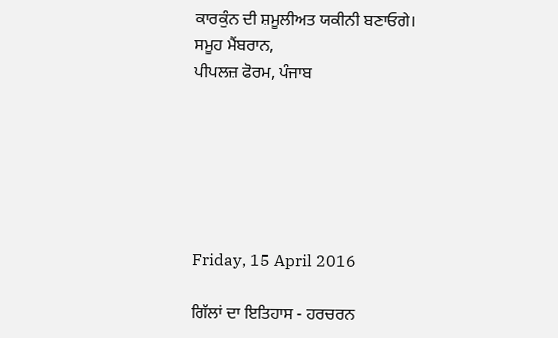ਕਾਰਕੁੰਨ ਦੀ ਸ਼ਮੂਲੀਅਤ ਯਕੀਨੀ ਬਣਾਓਗੇ।
ਸਮੂਹ ਮੈਂਬਰਾਨ,
ਪੀਪਲਜ਼ ਫੋਰਮ, ਪੰਜਾਬ






Friday, 15 April 2016

ਗਿੱਲਾਂ ਦਾ ਇਤਿਹਾਸ - ਹਰਚਰਨ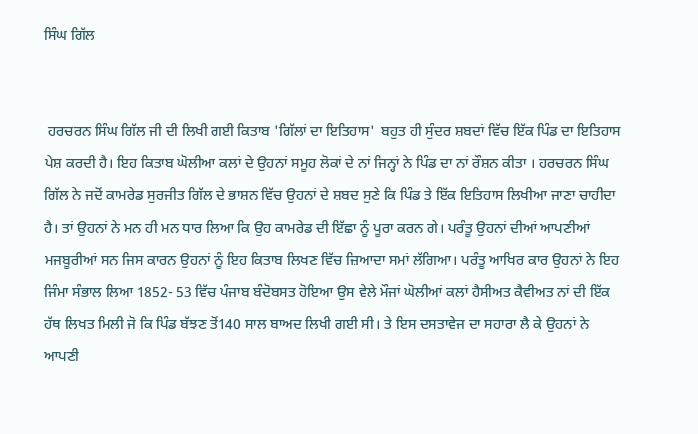ਸਿੰਘ ਗਿੱਲ


 ਹਰਚਰਨ ਸਿੰਘ ਗਿੱਲ ਜੀ ਦੀ ਲਿਖੀ ਗਈ ਕਿਤਾਬ 'ਗਿੱਲਾਂ ਦਾ ਇਤਿਹਾਸ'  ਬਹੁਤ ਹੀ ਸੁੰਦਰ ਸ਼ਬਦਾਂ ਵਿੱਚ ਇੱਕ ਪਿੰਡ ਦਾ ਇਤਿਹਾਸ ਪੇਸ਼ ਕਰਦੀ ਹੈ। ਇਹ ਕਿਤਾਬ ਘੋਲੀਆ ਕਲਾਂ ਦੇ ਉਹਨਾਂ ਸਮੂਹ ਲੋਕਾਂ ਦੇ ਨਾਂ ਜਿਨ੍ਹਾਂ ਨੇ ਪਿੰਡ ਦਾ ਨਾਂ ਰੌਸ਼ਨ ਕੀਤਾ । ਹਰਚਰਨ ਸਿੰਘ ਗਿੱਲ ਨੇ ਜਦੋਂ ਕਾਮਰੇਡ ਸੁਰਜੀਤ ਗਿੱਲ ਦੇ ਭਾਸ਼ਨ ਵਿੱਚ ਉਹਨਾਂ ਦੇ ਸ਼ਬਦ ਸੁਣੇ ਕਿ ਪਿੰਡ ਤੇ ਇੱਕ ਇਤਿਹਾਸ ਲਿਖੀਆ ਜਾਣਾ ਚਾਹੀਦਾ ਹੈ। ਤਾਂ ਉਹਨਾਂ ਨੇ ਮਨ ਹੀ ਮਨ ਧਾਰ ਲਿਆ ਕਿ ਉਹ ਕਾਮਰੇਡ ਦੀ ਇੱਛਾ ਨੂੰ ਪੂਰਾ ਕਰਨ ਗੇ। ਪਰੰਤੂ ਉਹਨਾਂ ਦੀਆਂ ਆਪਣੀਆਂ ਮਜਬੂਰੀਆਂ ਸਨ ਜਿਸ ਕਾਰਨ ਉਹਨਾਂ ਨੂੰ ਇਹ ਕਿਤਾਬ ਲਿਖਣ ਵਿੱਚ ਜ਼ਿਆਦਾ ਸਮਾਂ ਲੱਗਿਆ। ਪਰੰਤੂ ਆਖਿਰ ਕਾਰ ਉਹਨਾਂ ਨੇ ਇਹ ਜਿੰਮਾ ਸੰਭਾਲ ਲਿਆ 1852- 53 ਵਿੱਚ ਪੰਜਾਬ ਬੰਦੋਬਸਤ ਹੋਇਆ ਉਸ ਵੇਲੇ ਮੌਜਾਂ ਘੋਲੀਆਂ ਕਲਾਂ ਹੈਸੀਅਤ ਕੈਵੀਅਤ ਨਾਂ ਦੀ ਇੱਕ ਹੱਥ ਲਿਖਤ ਮਿਲੀ ਜੋ ਕਿ ਪਿੰਡ ਬੱਝਣ ਤੋਂ140 ਸਾਲ ਬਾਅਦ ਲਿਖੀ ਗਈ ਸੀ। ਤੇ ਇਸ ਦਸਤਾਵੇਜ ਦਾ ਸਹਾਰਾ ਲੈ ਕੇ ਉਹਨਾਂ ਨੇ ਆਪਣੀ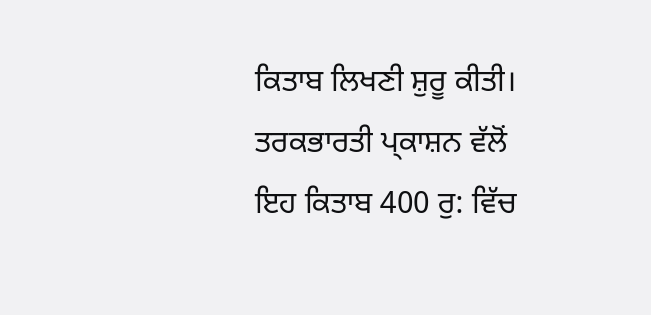ਕਿਤਾਬ ਲਿਖਣੀ ਸ਼ੁਰੂ ਕੀਤੀ। ਤਰਕਭਾਰਤੀ ਪ੍ਕਾਸ਼ਨ ਵੱਲੋਂ ਇਹ ਕਿਤਾਬ 400 ਰੁ: ਵਿੱਚ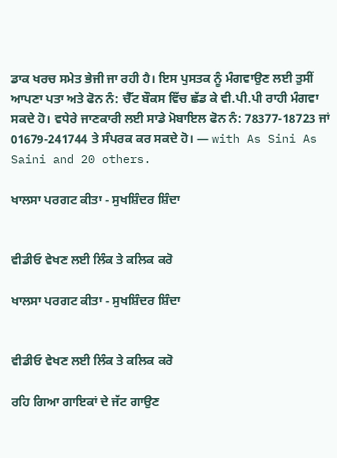ਡਾਕ ਖਰਚ ਸਮੇਤ ਭੇਜੀ ਜਾ ਰਹੀ ਹੈ। ਇਸ ਪੁਸਤਕ ਨੂੰ ਮੰਗਵਾਉਣ ਲਈ ਤੁਸੀਂ ਆਪਣਾ ਪਤਾ ਅਤੇ ਫੋਨ ਨੰ: ਚੈੱਟ ਬੌਕਸ ਵਿੱਚ ਛੱਡ ਕੇ ਵੀ.ਪੀ.ਪੀ ਰਾਹੀ ਮੰਗਵਾ ਸਕਦੇ ਹੋ। ਵਧੇਰੇ ਜਾਣਕਾਰੀ ਲਈ ਸਾਡੇ ਮੋਬਾਇਲ ਫੋਨ ਨੰ: 78377-18723 ਜਾਂ 01679-241744 ਤੇ ਸੰਪਰਕ ਕਰ ਸਕਦੇ ਹੋ। — with As Sini As Saini and 20 others.

ਖਾਲਸਾ ਪਰਗਟ ਕੀਤਾ - ਸੁਖਸ਼ਿੰਦਰ ਸ਼ਿੰਦਾ


ਵੀਡੀਓ ਵੇਖਣ ਲਈ ਲਿੰਕ ਤੇ ਕਲਿਕ ਕਰੋ

ਖਾਲਸਾ ਪਰਗਟ ਕੀਤਾ - ਸੁਖਸ਼ਿੰਦਰ ਸ਼ਿੰਦਾ


ਵੀਡੀਓ ਵੇਖਣ ਲਈ ਲਿੰਕ ਤੇ ਕਲਿਕ ਕਰੋ

ਰਹਿ ਗਿਆ ਗਾਇਕਾਂ ਦੇ ਜੱਟ ਗਾਉਣ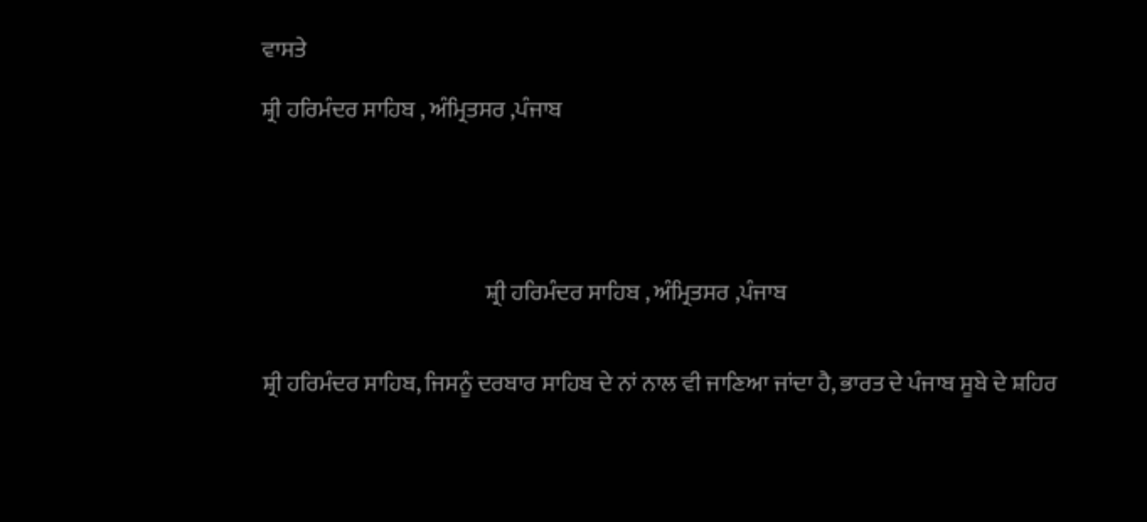ਵਾਸਤੇ

ਸ਼੍ਰੀ ਹਰਿਮੰਦਰ ਸਾਹਿਬ , ਅੰਮ੍ਰਿਤਸਰ ,ਪੰਜਾਬ





                                                 ਸ਼੍ਰੀ ਹਰਿਮੰਦਰ ਸਾਹਿਬ , ਅੰਮ੍ਰਿਤਸਰ ,ਪੰਜਾਬ


ਸ਼੍ਰੀ ਹਰਿਮੰਦਰ ਸਾਹਿਬ, ਜਿਸਨੂੰ ਦਰਬਾਰ ਸਾਹਿਬ ਦੇ ਨਾਂ ਨਾਲ ਵੀ ਜਾਣਿਆ ਜਾਂਦਾ ਹੈ, ਭਾਰਤ ਦੇ ਪੰਜਾਬ ਸੂਬੇ ਦੇ ਸ਼ਹਿਰ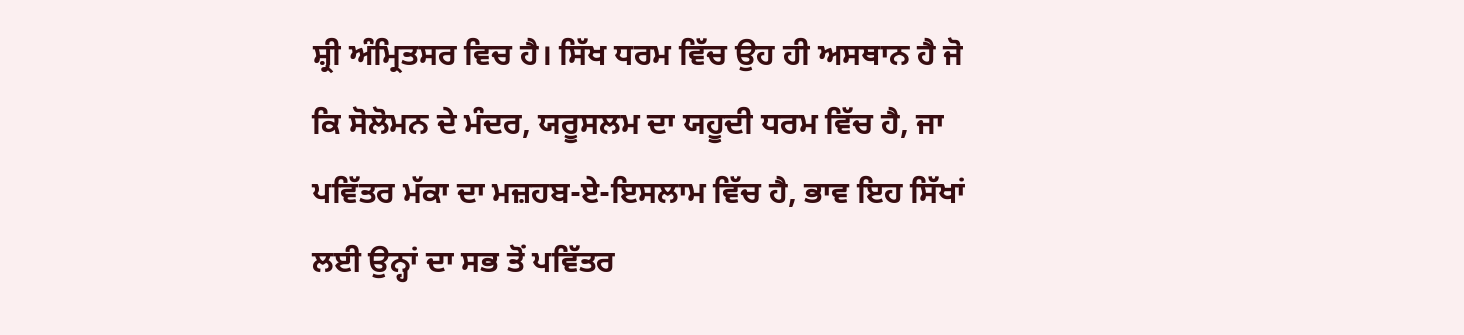ਸ਼੍ਰੀ ਅੰਮ੍ਰਿਤਸਰ ਵਿਚ ਹੈ। ਸਿੱਖ ਧਰਮ ਵਿੱਚ ਉਹ ਹੀ ਅਸਥਾਨ ਹੈ ਜੋ ਕਿ ਸੋਲੋਮਨ ਦੇ ਮੰਦਰ, ਯਰੂਸਲਮ ਦਾ ਯਹੂਦੀ ਧਰਮ ਵਿੱਚ ਹੈ, ਜਾ ਪਵਿੱਤਰ ਮੱਕਾ ਦਾ ਮਜ਼ਹਬ-ਏ-ਇਸਲਾਮ ਵਿੱਚ ਹੈ, ਭਾਵ ਇਹ ਸਿੱਖਾਂ ਲਈ ਉਨ੍ਹਾਂ ਦਾ ਸਭ ਤੋਂ ਪਵਿੱਤਰ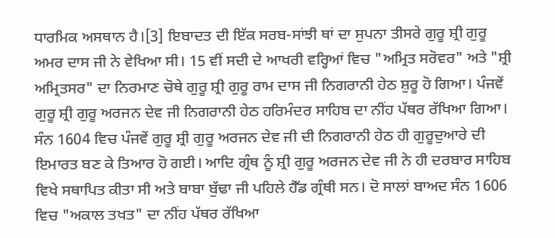ਧਾਰਮਿਕ ਅਸਥਾਨ ਹੈ।[3] ਇਬਾਦਤ ਦੀ ਇੱਕ ਸਰਬ-ਸਾਂਝੀ ਥਾਂ ਦਾ ਸੁਪਨਾ ਤੀਸਰੇ ਗੁਰੂ ਸ਼੍ਰੀ ਗੁਰੂ ਅਮਰ ਦਾਸ ਜੀ ਨੇ ਵੇਖਿਆ ਸੀ। 15 ਵੀਂ ਸਦੀ ਦੇ ਆਖਰੀ ਵਰ੍ਹਿਆਂ ਵਿਚ "ਅਮ੍ਰਿਤ ਸਰੋਵਰ" ਅਤੇ "ਸ਼੍ਰੀ ਅਮ੍ਰਿਤਸਰ" ਦਾ ਨਿਰਮਾਣ ਚੋਥੇ ਗੁਰੂ ਸ਼੍ਰੀ ਗੁਰੂ ਰਾਮ ਦਾਸ ਜੀ ਨਿਗਰਾਨੀ ਹੇਠ ਸ਼ੁਰੂ ਹੋ ਗਿਆ। ਪੰਜਵੇਂ ਗੁਰੂ ਸ਼੍ਰੀ ਗੁਰੂ ਅਰਜਨ ਦੇਵ ਜੀ ਨਿਗਰਾਨੀ ਹੇਠ ਹਰਿਮੰਦਰ ਸਾਹਿਬ ਦਾ ਨੀਂਹ ਪੱਥਰ ਰੱਖਿਆ ਗਿਆ। ਸੰਨ 1604 ਵਿਚ ਪੰਜਵੇਂ ਗੁਰੂ ਸ਼੍ਰੀ ਗੁਰੂ ਅਰਜਨ ਦੇਵ ਜੀ ਦੀ ਨਿਗਰਾਨੀ ਹੇਠ ਹੀ ਗੁਰੂਦੁਆਰੇ ਦੀ ਇਮਾਰਤ ਬਣ ਕੇ ਤਿਆਰ ਹੋ ਗਈ। ਆਦਿ ਗ੍ਰੰਥ ਨੂੰ ਸ਼੍ਰੀ ਗੁਰੂ ਅਰਜਨ ਦੇਵ ਜੀ ਨੇ ਹੀ ਦਰਬਾਰ ਸਾਹਿਬ ਵਿਖੇ ਸਥਾਪਿਤ ਕੀਤਾ ਸੀ ਅਤੇ ਬਾਬਾ ਬੁੱਢਾ ਜੀ ਪਹਿਲੇ ਹੈੱਡ ਗ੍ਰੰਥੀ ਸਨ। ਦੋ ਸਾਲਾਂ ਬਾਅਦ ਸੰਨ 1606 ਵਿਚ "ਅਕਾਲ ਤਖਤ" ਦਾ ਨੀਂਹ ਪੱਥਰ ਰੱਖਿਆ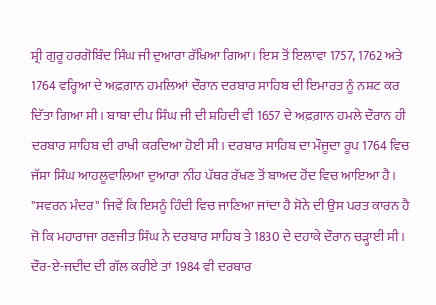ਸ਼੍ਰੀ ਗੁਰੂ ਹਰਗੋਬਿੰਦ ਸਿੰਘ ਜੀ ਦੁਆਰਾ ਰੱਖਿਆ ਗਿਆ। ਇਸ ਤੋਂ ਇਲਾਵਾ 1757, 1762 ਅਤੇ 1764 ਵਰ੍ਹਿਆ ਦੇ ਅਫ਼ਗ਼ਾਨ ਹਮਲਿਆਂ ਦੌਰਾਨ ਦਰਬਾਰ ਸਾਹਿਬ ਦੀ ਇਮਾਰਤ ਨੂੰ ਨਸ਼ਟ ਕਰ ਦਿੱਤਾ ਗਿਆ ਸੀ। ਬਾਬਾ ਦੀਪ ਸਿੰਘ ਜੀ ਦੀ ਸ਼ਹਿਦੀ ਵੀ 1657 ਦੇ ਅਫ਼ਗ਼ਾਨ ਹਮਲੇ ਦੌਰਾਨ ਹੀ ਦਰਬਾਰ ਸਾਹਿਬ ਦੀ ਰਾਖੀ ਕਰਦਿਆ ਹੋਈ ਸੀ। ਦਰਬਾਰ ਸਾਹਿਬ ਦਾ ਮੌਜੂਦਾ ਰੂਪ 1764 ਵਿਚ ਜੱਸਾ ਸਿੰਘ ਆਹਲੂਵਾਲਿਆ ਦੁਆਰਾ ਨੀਂਹ ਪੱਥਰ ਰੱਖਣ ਤੋਂ ਬਾਅਦ ਹੋਂਦ ਵਿਚ ਆਇਆ ਹੈ। "ਸਵਰਨ ਮੰਦਰ" ਜਿਵੇਂ ਕਿ ਇਸਨੂੰ ਹਿੰਦੀ ਵਿਚ ਜਾਣਿਆ ਜਾਂਦਾ ਹੈ ਸੋਨੇ ਦੀ ਉਸ ਪਰਤ ਕਾਰਨ ਹੈ ਜੋ ਕਿ ਮਹਾਰਾਜਾ ਰਣਜੀਤ ਸਿੰਘ ਨੇ ਦਰਬਾਰ ਸਾਹਿਬ ਤੇ 1830 ਦੇ ਦਹਾਕੇ ਦੌਰਾਨ ਚੜ੍ਹਾਈ ਸੀ। ਦੌਰ-ਏ-ਜਦੀਦ ਦੀ ਗੱਲ ਕਰੀਏ ਤਾਂ 1984 ਵੀ ਦਰਬਾਰ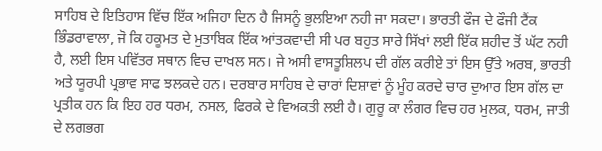ਸਾਹਿਬ ਦੇ ਇਤਿਹਾਸ ਵਿੱਚ ਇੱਕ ਅਜਿਹਾ ਦਿਨ ਹੈ ਜਿਸਨੂੰ ਭੁਲਇਆ ਨਹੀ ਜਾ ਸਕਦਾ। ਭਾਰਤੀ ਫੌਜ ਦੇ ਫੌਜੀ ਟੈਂਕ ਭਿੰਡਰਾਵਾਲਾ, ਜੋ ਕਿ ਹਕੂਮਤ ਦੇ ਮੁਤਾਬਿਕ ਇੱਕ ਆਂਤਕਵਾਦੀ ਸੀ ਪਰ ਬਹੁਤ ਸਾਰੇ ਸਿੱਖਾਂ ਲਈ ਇੱਕ ਸ਼ਹੀਦ ਤੋਂ ਘੱਟ ਨਹੀ ਹੈ, ਲਈ ਇਸ ਪਵਿੱਤਰ ਸਥਾਨ ਵਿਚ ਦਾਖਲ ਸਨ। ਜੇ ਅਸੀ ਵਾਸਤੂਸ਼ਿਲਪ ਦੀ ਗੱਲ ਕਰੀਏ ਤਾਂ ਇਸ ਉੱਤੇ ਅਰਬ, ਭਾਰਤੀ ਅਤੇ ਯੂਰਪੀ ਪ੍ਰਭਾਵ ਸਾਫ ਝਲਕਦੇ ਹਨ। ਦਰਬਾਰ ਸਾਹਿਬ ਦੇ ਚਾਰਾਂ ਦਿਸ਼ਾਵਾਂ ਨੂੰ ਮੂੰਹ ਕਰਦੇ ਚਾਰ ਦੁਆਰ ਇਸ ਗੱਲ ਦਾ ਪ੍ਰਤੀਕ ਹਨ ਕਿ ਇਹ ਹਰ ਧਰਮ, ਨਸਲ, ਫਿਰਕੇ ਦੇ ਵਿਅਕਤੀ ਲਈ ਹੈ। ਗੁਰੂ ਕਾ ਲੰਗਰ ਵਿਚ ਹਰ ਮੁਲਕ, ਧਰਮ, ਜਾਤੀ ਦੇ ਲਗਭਗ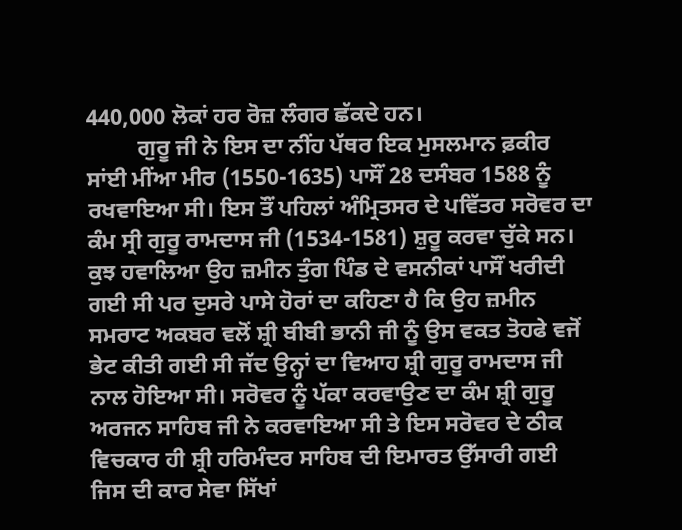440,000 ਲੋਕਾਂ ਹਰ ਰੋਜ਼ ਲੰਗਰ ਛੱਕਦੇ ਹਨ।
         ਗੁਰੂ ਜੀ ਨੇ ਇਸ ਦਾ ਨੀਂਹ ਪੱਥਰ ਇਕ ਮੁਸਲਮਾਨ ਫ਼ਕੀਰ ਸਾਂਈ ਮੀਂਆ ਮੀਰ (1550-1635) ਪਾਸੌਂ 28 ਦਸੰਬਰ 1588 ਨੂੰ ਰਖਵਾਇਆ ਸੀ। ਇਸ ਤੌਂ ਪਹਿਲਾਂ ਅੰਮ੍ਰਿਤਸਰ ਦੇ ਪਵਿੱਤਰ ਸਰੋਵਰ ਦਾ ਕੰਮ ਸ੍ਰੀ ਗੁਰੂ ਰਾਮਦਾਸ ਜੀ (1534-1581) ਸ਼ੁਰੂ ਕਰਵਾ ਚੁੱਕੇ ਸਨ। ਕੁਝ ਹਵਾਲਿਆ ਉਹ ਜ਼ਮੀਨ ਤੁੰਗ ਪਿੰਡ ਦੇ ਵਸਨੀਕਾਂ ਪਾਸੌਂ ਖਰੀਦੀ ਗਈ ਸੀ ਪਰ ਦੁਸਰੇ ਪਾਸੇ ਹੋਰਾਂ ਦਾ ਕਹਿਣਾ ਹੈ ਕਿ ਉਹ ਜ਼ਮੀਨ ਸਮਰਾਟ ਅਕਬਰ ਵਲੋਂ ਸ਼੍ਰੀ ਬੀਬੀ ਭਾਨੀ ਜੀ ਨੂੰ ਉਸ ਵਕਤ ਤੋਹਫੇ ਵਜੋਂ ਭੇਟ ਕੀਤੀ ਗਈ ਸੀ ਜੱਦ ਉਨ੍ਹਾਂ ਦਾ ਵਿਆਹ ਸ਼੍ਰੀ ਗੁਰੂ ਰਾਮਦਾਸ ਜੀ ਨਾਲ ਹੋਇਆ ਸੀ। ਸਰੋਵਰ ਨੂੰ ਪੱਕਾ ਕਰਵਾਉਣ ਦਾ ਕੰਮ ਸ਼੍ਰੀ ਗੁਰੂ ਅਰਜਨ ਸਾਹਿਬ ਜੀ ਨੇ ਕਰਵਾਇਆ ਸੀ ਤੇ ਇਸ ਸਰੋਵਰ ਦੇ ਠੀਕ ਵਿਚਕਾਰ ਹੀ ਸ਼੍ਰੀ ਹਰਿਮੰਦਰ ਸਾਹਿਬ ਦੀ ਇਮਾਰਤ ਉੱਸਾਰੀ ਗਈ ਜਿਸ ਦੀ ਕਾਰ ਸੇਵਾ ਸਿੱਖਾਂ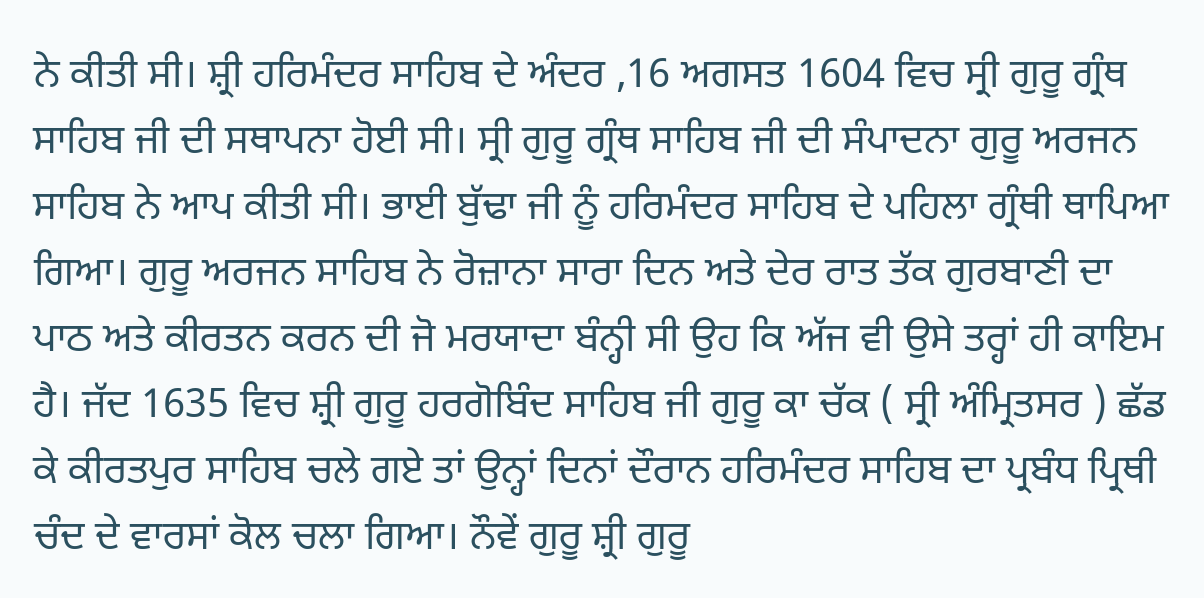ਨੇ ਕੀਤੀ ਸੀ। ਸ਼੍ਰੀ ਹਰਿਮੰਦਰ ਸਾਹਿਬ ਦੇ ਅੰਦਰ ,16 ਅਗਸਤ 1604 ਵਿਚ ਸ੍ਰੀ ਗੁਰੂ ਗ੍ਰੰਥ ਸਾਹਿਬ ਜੀ ਦੀ ਸਥਾਪਨਾ ਹੋਈ ਸੀ। ਸ੍ਰੀ ਗੁਰੂ ਗ੍ਰੰਥ ਸਾਹਿਬ ਜੀ ਦੀ ਸੰਪਾਦਨਾ ਗੁਰੂ ਅਰਜਨ ਸਾਹਿਬ ਨੇ ਆਪ ਕੀਤੀ ਸੀ। ਭਾਈ ਬੁੱਢਾ ਜੀ ਨੂੰ ਹਰਿਮੰਦਰ ਸਾਹਿਬ ਦੇ ਪਹਿਲਾ ਗ੍ਰੰਥੀ ਥਾਪਿਆ ਗਿਆ। ਗੁਰੂ ਅਰਜਨ ਸਾਹਿਬ ਨੇ ਰੋਜ਼ਾਨਾ ਸਾਰਾ ਦਿਨ ਅਤੇ ਦੇਰ ਰਾਤ ਤੱਕ ਗੁਰਬਾਣੀ ਦਾ ਪਾਠ ਅਤੇ ਕੀਰਤਨ ਕਰਨ ਦੀ ਜੋ ਮਰਯਾਦਾ ਬੰਨ੍ਹੀ ਸੀ ਉਹ ਕਿ ਅੱਜ ਵੀ ਉਸੇ ਤਰ੍ਹਾਂ ਹੀ ਕਾਇਮ ਹੈ। ਜੱਦ 1635 ਵਿਚ ਸ਼੍ਰੀ ਗੁਰੂ ਹਰਗੋਬਿੰਦ ਸਾਹਿਬ ਜੀ ਗੁਰੂ ਕਾ ਚੱਕ ( ਸ੍ਰੀ ਅੰਮ੍ਰਿਤਸਰ ) ਛੱਡ ਕੇ ਕੀਰਤਪੁਰ ਸਾਹਿਬ ਚਲੇ ਗਏ ਤਾਂ ਉਨ੍ਹਾਂ ਦਿਨਾਂ ਦੌਰਾਨ ਹਰਿਮੰਦਰ ਸਾਹਿਬ ਦਾ ਪ੍ਰਬੰਧ ਪ੍ਰਿਥੀ ਚੰਦ ਦੇ ਵਾਰਸਾਂ ਕੋਲ ਚਲਾ ਗਿਆ। ਨੌਵੇਂ ਗੁਰੂ ਸ਼੍ਰੀ ਗੁਰੂ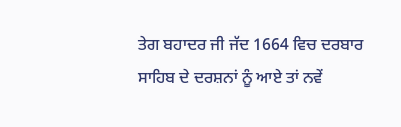ਤੇਗ ਬਹਾਦਰ ਜੀ ਜੱਦ 1664 ਵਿਚ ਦਰਬਾਰ ਸਾਹਿਬ ਦੇ ਦਰਸ਼ਨਾਂ ਨੂੰ ਆਏ ਤਾਂ ਨਵੇਂ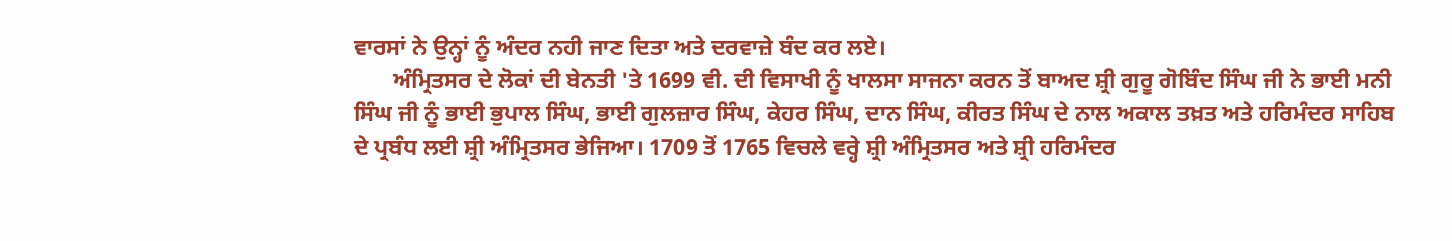ਵਾਰਸਾਂ ਨੇ ਉਨ੍ਹਾਂ ਨੂੰ ਅੰਦਰ ਨਹੀ ਜਾਣ ਦਿਤਾ ਅਤੇ ਦਰਵਾਜ਼ੇ ਬੰਦ ਕਰ ਲਏ।
       ਅੰਮ੍ਰਿਤਸਰ ਦੇ ਲੋਕਾਂ ਦੀ ਬੇਨਤੀ 'ਤੇ 1699 ਵੀ. ਦੀ ਵਿਸਾਖੀ ਨੂੰ ਖਾਲਸਾ ਸਾਜਨਾ ਕਰਨ ਤੋਂ ਬਾਅਦ ਸ਼੍ਰੀ ਗੁਰੂ ਗੋਬਿੰਦ ਸਿੰਘ ਜੀ ਨੇ ਭਾਈ ਮਨੀ ਸਿੰਘ ਜੀ ਨੂੰ ਭਾਈ ਭੁਪਾਲ ਸਿੰਘ, ਭਾਈ ਗੁਲਜ਼ਾਰ ਸਿੰਘ, ਕੇਹਰ ਸਿੰਘ, ਦਾਨ ਸਿੰਘ, ਕੀਰਤ ਸਿੰਘ ਦੇ ਨਾਲ ਅਕਾਲ ਤਖ਼ਤ ਅਤੇ ਹਰਿਮੰਦਰ ਸਾਹਿਬ ਦੇ ਪ੍ਰਬੰਧ ਲਈ ਸ਼੍ਰੀ ਅੰਮ੍ਰਿਤਸਰ ਭੇਜਿਆ। 1709 ਤੋਂ 1765 ਵਿਚਲੇ ਵਰ੍ਹੇ ਸ਼੍ਰੀ ਅੰਮ੍ਰਿਤਸਰ ਅਤੇ ਸ਼੍ਰੀ ਹਰਿਮੰਦਰ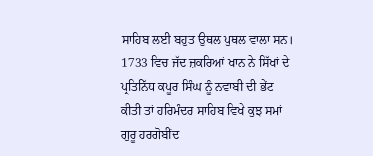ਸਾਹਿਬ ਲਈ ਬਹੁਤ ਉਥਲ ਪੁਥਲ ਵਾਲਾ ਸਨ। 1733 ਵਿਚ ਜੱਦ ਜ਼ਕਰਿਆਂ ਖਾਨ ਨੇ ਸਿੱਖਾਂ ਦੇ ਪ੍ਰਤਿਨਿੱਧ ਕਪੂਰ ਸਿੰਘ ਨੂੰ ਨਵਾਬੀ ਦੀ ਭੇਂਟ ਕੀਤੀ ਤਾਂ ਹਰਿਮੰਦਰ ਸਾਹਿਬ ਵਿਖੇ ਕੁਝ ਸਮਾਂ ਗੁਰੂ ਹਰਗੋਬੀਂਦ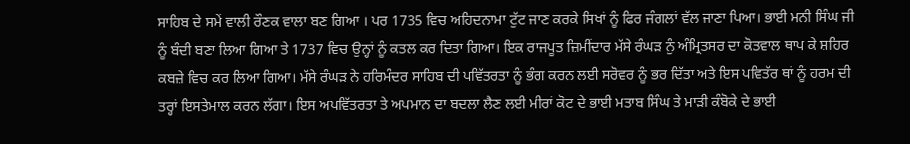ਸਾਹਿਬ ਦੇ ਸਮੇਂ ਵਾਲੀ ਰੌਣਕ ਵਾਲਾ ਬਣ ਗਿਆ । ਪਰ 1735 ਵਿਚ ਅਹਿਦਨਾਮਾ ਟੁੱਟ ਜਾਣ ਕਰਕੇ ਸਿਖਾਂ ਨੂੰ ਫਿਰ ਜੰਗਲਾਂ ਵੱਲ ਜਾਣਾ ਪਿਆ। ਭਾਈ ਮਨੀ ਸਿੰਘ ਜੀ ਨੂੰ ਬੰਦੀ ਬਣਾ ਲਿਆ ਗਿਆ ਤੇ 1737 ਵਿਚ ਉਨ੍ਹਾਂ ਨੂੰ ਕਤਲ ਕਰ ਦਿਤਾ ਗਿਆ। ਇਕ ਰਾਜਪੂਤ ਜ਼ਿਮੀਂਦਾਰ ਮੱਸੇ ਰੰਘੜ ਨੁੰ ਅੰਮ੍ਰਿਤਸਰ ਦਾ ਕੋਤਵਾਲ ਥਾਪ ਕੇ ਸ਼ਹਿਰ ਕਬਜ਼ੇ ਵਿਚ ਕਰ ਲਿਆ ਗਿਆ। ਮੱਸੇ ਰੰਘੜ ਨੇ ਹਰਿਮੰਦਰ ਸਾਹਿਬ ਦੀ ਪਵਿੱਤਰਤਾ ਨੂੰ ਭੰਗ ਕਰਨ ਲਈ ਸਰੋਵਰ ਨੂੰ ਭਰ ਦਿੱਤਾ ਅਤੇ ਇਸ ਪਵਿਤੱਰ ਥਾਂ ਨੂੰ ਹਰਮ ਦੀ ਤਰ੍ਹਾਂ ਇਸਤੇਮਾਲ ਕਰਨ ਲੱਗਾ। ਇਸ ਅਪਵਿੱਤਰਤਾ ਤੇ ਅਪਮਾਨ ਦਾ ਬਦਲਾ ਲੈਣ ਲਈ ਮੀਰਾਂ ਕੋਟ ਦੇ ਭਾਈ ਮਤਾਬ ਸਿੰਘ ਤੇ ਮਾੜੀ ਕੰਬੋਕੇ ਦੇ ਭਾਈ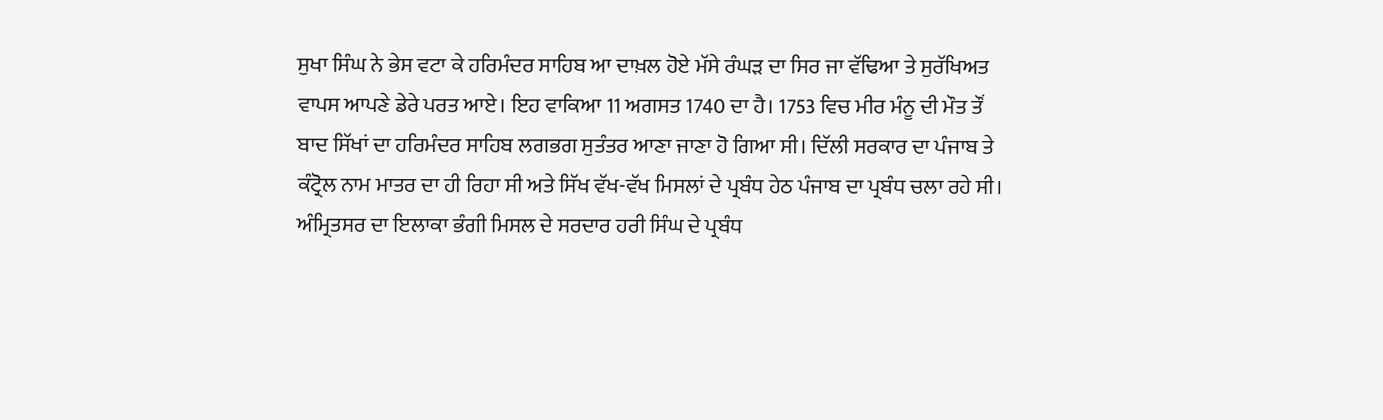ਸੁਖਾ ਸਿੰਘ ਨੇ ਭੇਸ ਵਟਾ ਕੇ ਹਰਿਮੰਦਰ ਸਾਹਿਬ ਆ ਦਾਖ਼ਲ ਹੋਏ ਮੱਸੇ ਰੰਘੜ ਦਾ ਸਿਰ ਜਾ ਵੱਢਿਆ ਤੇ ਸੁਰੱਖਿਅਤ ਵਾਪਸ ਆਪਣੇ ਡੇਰੇ ਪਰਤ ਆਏ। ਇਹ ਵਾਕਿਆ 11 ਅਗਸਤ 1740 ਦਾ ਹੈ। 1753 ਵਿਚ ਮੀਰ ਮੰਨੂ ਦੀ ਮੌਤ ਤੌਂ ਬਾਦ ਸਿੱਖਾਂ ਦਾ ਹਰਿਮੰਦਰ ਸਾਹਿਬ ਲਗਭਗ ਸੁਤੰਤਰ ਆਣਾ ਜਾਣਾ ਹੋ ਗਿਆ ਸੀ। ਦਿੱਲੀ ਸਰਕਾਰ ਦਾ ਪੰਜਾਬ ਤੇ ਕੰਟ੍ਰੋਲ ਨਾਮ ਮਾਤਰ ਦਾ ਹੀ ਰਿਹਾ ਸੀ ਅਤੇ ਸਿੱਖ ਵੱਖ-ਵੱਖ ਮਿਸਲਾਂ ਦੇ ਪ੍ਰਬੰਧ ਹੇਠ ਪੰਜਾਬ ਦਾ ਪ੍ਰਬੰਧ ਚਲਾ ਰਹੇ ਸੀ। ਅੰਮ੍ਰਿਤਸਰ ਦਾ ਇਲਾਕਾ ਭੰਗੀ ਮਿਸਲ ਦੇ ਸਰਦਾਰ ਹਰੀ ਸਿੰਘ ਦੇ ਪ੍ਰਬੰਧ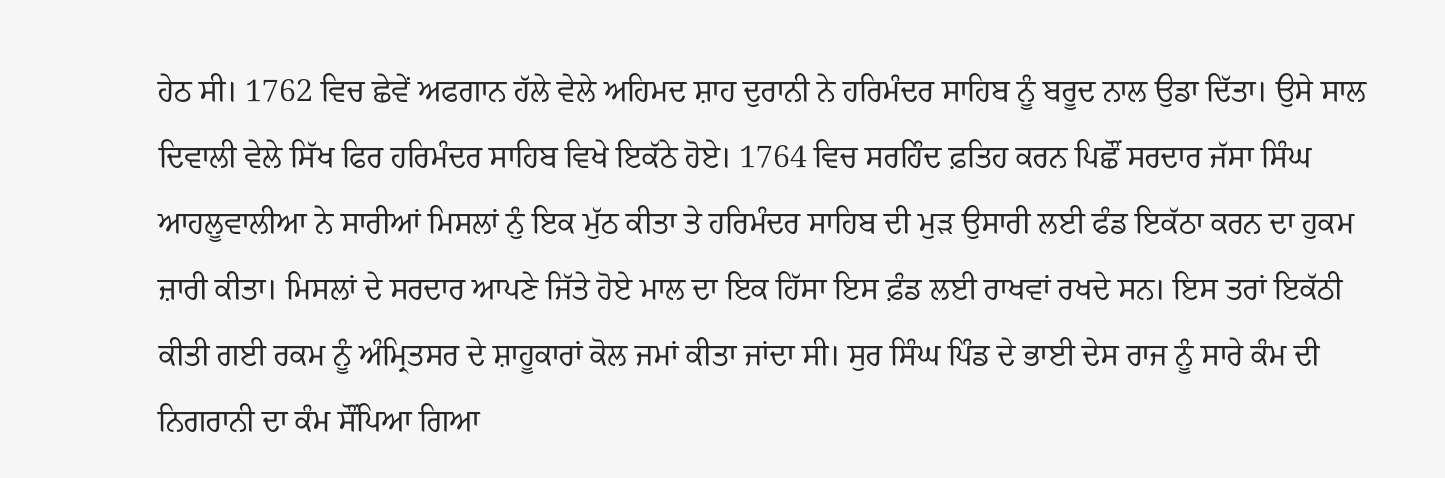ਹੇਠ ਸੀ। 1762 ਵਿਚ ਛੇਵੇਂ ਅਫਗਾਨ ਹੱਲੇ ਵੇਲੇ ਅਹਿਮਦ ਸ਼ਾਹ ਦੁਰਾਨੀ ਨੇ ਹਰਿਮੰਦਰ ਸਾਹਿਬ ਨੂੰ ਬਰੂਦ ਨਾਲ ਉਡਾ ਦਿੱਤਾ। ਉਸੇ ਸਾਲ ਦਿਵਾਲੀ ਵੇਲੇ ਸਿੱਖ ਫਿਰ ਹਰਿਮੰਦਰ ਸਾਹਿਬ ਵਿਖੇ ਇਕੱਠੇ ਹੋਏ। 1764 ਵਿਚ ਸਰਹਿੰਦ ਫ਼ਤਿਹ ਕਰਨ ਪਿਛੌਂ ਸਰਦਾਰ ਜੱਸਾ ਸਿੰਘ ਆਹਲੂਵਾਲੀਆ ਨੇ ਸਾਰੀਆਂ ਮਿਸਲਾਂ ਨੁੰ ਇਕ ਮੁੱਠ ਕੀਤਾ ਤੇ ਹਰਿਮੰਦਰ ਸਾਹਿਬ ਦੀ ਮੁੜ ਉਸਾਰੀ ਲਈ ਫੰਡ ਇਕੱਠਾ ਕਰਨ ਦਾ ਹੁਕਮ ਜ਼ਾਰੀ ਕੀਤਾ। ਮਿਸਲਾਂ ਦੇ ਸਰਦਾਰ ਆਪਣੇ ਜਿੱਤੇ ਹੋਏ ਮਾਲ ਦਾ ਇਕ ਹਿੱਸਾ ਇਸ ਫ਼ੰਡ ਲਈ ਰਾਖਵਾਂ ਰਖਦੇ ਸਨ। ਇਸ ਤਰਾਂ ਇਕੱਠੀ ਕੀਤੀ ਗਈ ਰਕਮ ਨੂੰ ਅੰਮ੍ਰਿਤਸਰ ਦੇ ਸ਼ਾਹੂਕਾਰਾਂ ਕੋਲ ਜਮਾਂ ਕੀਤਾ ਜਾਂਦਾ ਸੀ। ਸੁਰ ਸਿੰਘ ਪਿੰਡ ਦੇ ਭਾਈ ਦੇਸ ਰਾਜ ਨੂੰ ਸਾਰੇ ਕੰਮ ਦੀ ਨਿਗਰਾਨੀ ਦਾ ਕੰਮ ਸੌਂਪਿਆ ਗਿਆ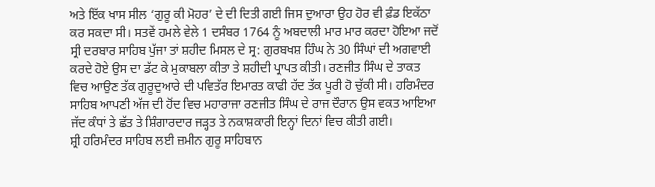ਅਤੇ ਇੱਕ ਖਾਸ ਸੀਲ ‘ਗੁਰੂ ਕੀ ਮੋਹਰ’ ਦੇ ਦੀ ਦਿਤੀ ਗਈ ਜਿਸ ਦੁਆਰਾ ਉਹ ਹੋਰ ਵੀ ਫ਼ੰਡ ਇਕੱਠਾ ਕਰ ਸਕਦਾ ਸੀ। ਸਤਵੇਂ ਹਮਲੇ ਵੇਲੇ 1 ਦਸੰਬਰ 1764 ਨੂੰ ਅਬਦਾਲੀ ਮਾਰ ਮਾਰ ਕਰਦਾ ਹੋਇਆ ਜਦੋਂ ਸ੍ਰੀ ਦਰਬਾਰ ਸਾਹਿਬ ਪੁੱਜਾ ਤਾਂ ਸ਼ਹੀਦ ਮਿਸਲ ਦੇ ਸ੍ਰ: ਗੁਰਬਖਸ਼ ਹਿੰਘ ਨੇ 30 ਸਿੰਘਾਂ ਦੀ ਅਗਵਾਈ ਕਰਦੇ ਹੋਏ ਉਸ ਦਾ ਡੱਟ ਕੇ ਮੁਕਾਬਲਾ ਕੀਤਾ ਤੇ ਸ਼ਹੀਦੀ ਪ੍ਰਾਪਤ ਕੀਤੀ। ਰਣਜੀਤ ਸਿੰਘ ਦੇ ਤਾਕਤ ਵਿਚ ਆਉਣ ਤੱਕ ਗੁਰੂਦੁਆਰੇ ਦੀ ਪਵਿਤੱਰ ਇਮਾਰਤ ਕਾਫੀ ਹੱਦ ਤੱਕ ਪੂਰੀ ਹੋ ਚੁੱਕੀ ਸੀ। ਹਰਿਮੰਦਰ ਸਾਹਿਬ ਆਪਣੀ ਅੱਜ ਦੀ ਹੋਂਦ ਵਿਚ ਮਹਾਰਾਜਾ ਰਣਜੀਤ ਸਿੰਘ ਦੇ ਰਾਜ ਦੌਰਾਨ ਉਸ ਵਕਤ ਆਇਆ ਜੱਦ ਕੰਧਾਂ ਤੇ ਛੱਤ ਤੇ ਸ਼ਿੰਗਾਰਦਾਰ ਜੜ੍ਹਤ ਤੇ ਨਕਾਸ਼ਕਾਰੀ ਇਨ੍ਹਾਂ ਦਿਨਾਂ ਵਿਚ ਕੀਤੀ ਗਈ।
ਸ਼੍ਰੀ ਹਰਿਮੰਦਰ ਸਾਹਿਬ ਲਈ ਜ਼ਮੀਨ ਗੁਰੂ ਸਾਹਿਬਾਨ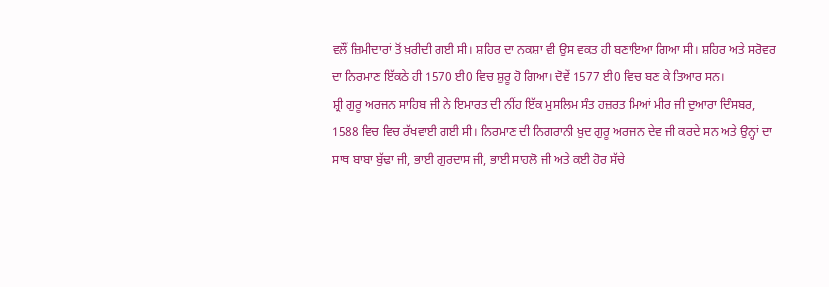ਵਲੌਂ ਜ਼ਿਮੀਦਾਰਾਂ ਤੋਂ ਖ਼ਰੀਦੀ ਗਈ ਸੀ। ਸ਼ਹਿਰ ਦਾ ਨਕਸ਼ਾ ਵੀ ਉਸ ਵਕਤ ਹੀ ਬਣਾਇਆ ਗਿਆ ਸੀ। ਸ਼ਹਿਰ ਅਤੇ ਸਰੋਵਰ ਦਾ ਨਿਰਮਾਣ ਇੱਕਠੇ ਹੀ 1570 ਈ0 ਵਿਚ ਸ਼ੁਰੂ ਹੋ ਗਿਆ। ਦੋਵੇਂ 1577 ਈ0 ਵਿਚ ਬਣ ਕੇ ਤਿਆਰ ਸਨ।
ਸ਼੍ਰੀ ਗੁਰੂ ਅਰਜਨ ਸਾਹਿਬ ਜੀ ਨੇ ਇਮਾਰਤ ਦੀ ਨੀਂਹ ਇੱਕ ਮੁਸਲਿਮ ਸੰਤ ਹਜ਼ਰਤ ਮਿਆਂ ਮੀਰ ਜੀ ਦੁਆਰਾ ਦਿੰਸਬਰ, 1588 ਵਿਚ ਵਿਚ ਰੱਖਵਾਈ ਗਈ ਸੀ। ਨਿਰਮਾਣ ਦੀ ਨਿਗਰਾਨੀ ਖ਼ੁਦ ਗੁਰੂ ਅਰਜਨ ਦੇਵ ਜੀ ਕਰਦੇ ਸਨ ਅਤੇ ਉਨ੍ਹਾਂ ਦਾ ਸਾਥ ਬਾਬਾ ਬੁੱਢਾ ਜੀ, ਭਾਈ ਗੁਰਦਾਸ ਜੀ, ਭਾਈ ਸਾਹਲੋ ਜੀ ਅਤੇ ਕਈ ਹੋਰ ਸੱਚੇ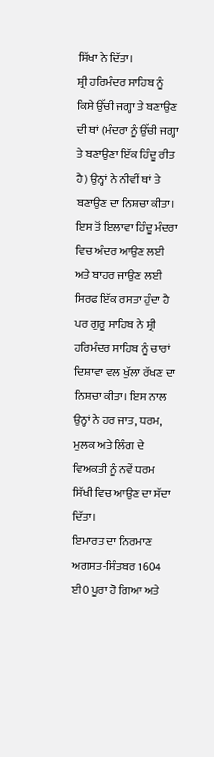ਸਿੱਖਾ ਨੇ ਦਿੱਤਾ।
ਸ਼੍ਰੀ ਹਰਿਮੰਦਰ ਸਾਹਿਬ ਨੂੰ ਕਿਸੇ ਉੱਚੀ ਜਗ੍ਹਾ ਤੇ ਬਣਾਉਣ ਦੀ ਥਾਂ (ਮੰਦਰਾ ਨੂੰ ਉੱਚੀ ਜਗ੍ਹਾ ਤੇ ਬਣਾਉਣਾ ਇੱਕ ਹਿੰਦੂ ਰੀਤ ਹੈ) ਉਨ੍ਹਾਂ ਨੇ ਨੀਵੀਂ ਥਾਂ ਤੇ ਬਣਾਉਣ ਦਾ ਨਿਸ਼ਚਾ ਕੀਤਾ। ਇਸ ਤੋਂ ਇਲਾਵਾ ਹਿੰਦੂ ਮੰਦਰਾ ਵਿਚ ਅੰਦਰ ਆਉਣ ਲਈ ਅਤੇ ਬਾਹਰ ਜਾਉਣ ਲਈ ਸਿਰਫ ਇੱਕ ਰਸਤਾ ਹੁੰਦਾ ਹੈ ਪਰ ਗੁਰੂ ਸਾਹਿਬ ਨੇ ਸ਼੍ਰੀ ਹਰਿਮੰਦਰ ਸਾਹਿਬ ਨੂੰ ਚਾਰਾਂ ਦਿਸ਼ਾਵਾ ਵਲ ਖੁੱਲਾ ਰੱਖਣ ਦਾ ਨਿਸ਼ਚਾ ਕੀਤਾ। ਇਸ ਨਾਲ ਉਨ੍ਹਾਂ ਨੇ ਹਰ ਜਾਤ, ਧਰਮ, ਮੁਲਕ ਅਤੇ ਲਿੰਗ ਦੇ ਵਿਅਕਤੀ ਨੂੰ ਨਵੇਂ ਧਰਮ ਸਿੱਖੀ ਵਿਚ ਆਉਣ ਦਾ ਸੱਦਾ ਦਿੱਤਾ।
ਇਮਾਰਤ ਦਾ ਨਿਰਮਾਣ ਅਗਸਤ-ਸਿੰਤਬਰ 1604 ਈ0 ਪੂਰਾ ਹੋ ਗਿਆ ਅਤੇ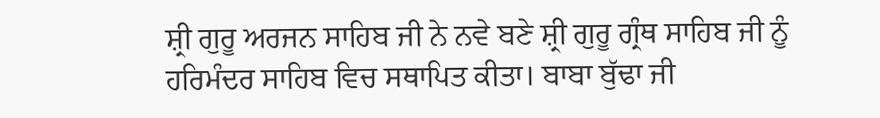ਸ਼੍ਰੀ ਗੁਰੂ ਅਰਜਨ ਸਾਹਿਬ ਜੀ ਨੇ ਨਵੇ ਬਣੇ ਸ਼੍ਰੀ ਗੁਰੂ ਗ੍ਰੰਥ ਸਾਹਿਬ ਜੀ ਨੂੰ ਹਰਿਮੰਦਰ ਸਾਹਿਬ ਵਿਚ ਸਥਾਪਿਤ ਕੀਤਾ। ਬਾਬਾ ਬੁੱਢਾ ਜੀ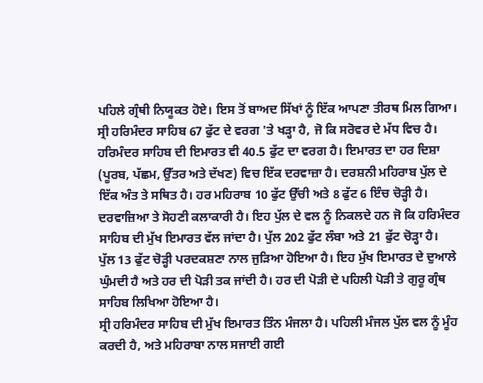ਪਹਿਲੇ ਗ੍ਰੰਥੀ ਨਿਯੂਕਤ ਹੋਏ। ਇਸ ਤੋਂ ਬਾਅਦ ਸਿੱਖਾਂ ਨੂੰ ਇੱਕ ਆਪਣਾ ਤੀਰਥ ਮਿਲ ਗਿਆ।
ਸ੍ਰੀ ਹਰਿਮੰਦਰ ਸਾਹਿਬ 67 ਫੁੱਟ ਦੇ ਵਰਗ 'ਤੇ ਖੜ੍ਹਾ ਹੈ, ਜੋ ਕਿ ਸਰੋਵਰ ਦੇ ਮੱਧ ਵਿਚ ਹੈ। ਹਰਿਮੰਦਰ ਸਾਹਿਬ ਦੀ ਇਮਾਰਤ ਵੀ 40.5 ਫੁੱਟ ਦਾ ਵਰਗ ਹੈ। ਇਮਾਰਤ ਦਾ ਹਰ ਦਿਸ਼ਾ (ਪੂਰਬ, ਪੱਛਮ, ਉੱਤਰ ਅਤੇ ਦੱਖਣ) ਵਿਚ ਇੱਕ ਦਰਵਾਜ਼ਾ ਹੈ। ਦਰਸ਼ਨੀ ਮਹਿਰਾਬ ਪੁੱਲ ਦੇ ਇੱਕ ਅੰਤ ਤੇ ਸਥਿਤ ਹੈ। ਹਰ ਮਹਿਰਾਬ 10 ਫੁੱਟ ਉੱਚੀ ਅਤੇ 8 ਫੁੱਟ 6 ਇੰਚ ਚੋੜ੍ਹੀ ਹੈ। ਦਰਵਾਜ਼ਿਆ ਤੇ ਸੋਹਣੀ ਕਲਾਕਾਰੀ ਹੈ। ਇਹ ਪੁੱਲ ਦੇ ਵਲ ਨੂੰ ਨਿਕਲਦੇ ਹਨ ਜੋ ਕਿ ਹਰਿਮੰਦਰ ਸਾਹਿਬ ਦੀ ਮੁੱਖ ਇਮਾਰਤ ਵੱਲ ਜਾਂਦਾ ਹੈ। ਪੁੱਲ 202 ਫੁੱਟ ਲੰਬਾ ਅਤੇ 21 ਫੁੱਟ ਚੋੜ੍ਹਾ ਹੈ।
ਪੁੱਲ 13 ਫੁੱਟ ਚੋੜ੍ਹੀ ਪਰਦਕਸ਼ਣਾ ਨਾਲ ਜੁੜਿਆ ਹੋਇਆ ਹੈ। ਇਹ ਮੁੱਖ ਇਮਾਰਤ ਦੇ ਦੁਆਲੇ ਘੁੰਮਦੀ ਹੈ ਅਤੇ ਹਰ ਦੀ ਪੋੜੀ ਤਕ ਜਾਂਦੀ ਹੈ। ਹਰ ਦੀ ਪੋੜੀ ਦੇ ਪਹਿਲੀ ਪੋੜੀ ਤੇ ਗੁਰੂ ਗ੍ਰੰਥ ਸਾਹਿਬ ਲਿਖਿਆ ਹੋਇਆ ਹੈ।
ਸ੍ਰੀ ਹਰਿਮੰਦਰ ਸਾਹਿਬ ਦੀ ਮੁੱਖ ਇਮਾਰਤ ਤਿੰਨ ਮੰਜਲਾ ਹੈ। ਪਹਿਲੀ ਮੰਜਲ ਪੁੱਲ ਵਲ ਨੂੰ ਮੂੰਹ ਕਰਦੀ ਹੈ, ਅਤੇ ਮਹਿਰਾਬਾ ਨਾਲ ਸਜਾਈ ਗਈ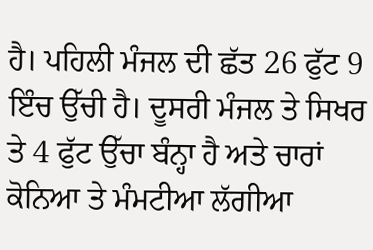ਹੈ। ਪਹਿਲੀ ਮੰਜਲ ਦੀ ਛੱਤ 26 ਫੁੱਟ 9 ਇੰਚ ਉੱਚੀ ਹੈ। ਦੂਸਰੀ ਮੰਜਲ ਤੇ ਸਿਖਰ ਤੇ 4 ਫੁੱਟ ਉੱਚਾ ਬੰਨ੍ਹਾ ਹੈ ਅਤੇ ਚਾਰਾਂ ਕੋਨਿਆ ਤੇ ਮੰਮਟੀਆ ਲੱਗੀਆ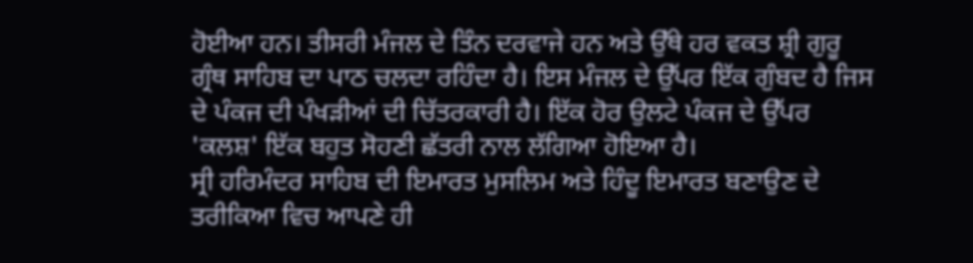ਹੋਈਆ ਹਨ। ਤੀਸਰੀ ਮੰਜਲ ਦੇ ਤਿੰਨ ਦਰਵਾਜੇ ਹਨ ਅਤੇ ਉੱਥੇ ਹਰ ਵਕਤ ਸ਼੍ਰੀ ਗੁਰੂ ਗ੍ਰੰਥ ਸਾਹਿਬ ਦਾ ਪਾਠ ਚਲਦਾ ਰਹਿੰਦਾ ਹੈ। ਇਸ ਮੰਜਲ ਦੇ ਉੱਪਰ ਇੱਕ ਗੁੰਬਦ ਹੈ ਜਿਸ ਦੇ ਪੰਕਜ ਦੀ ਪੰਖੜੀਆਂ ਦੀ ਚਿੱਤਰਕਾਰੀ ਹੈ। ਇੱਕ ਹੋਰ ਉਲਟੇ ਪੰਕਜ ਦੇ ਉੱਪਰ 'ਕਲਸ਼' ਇੱਕ ਬਹੁਤ ਸੋਹਣੀ ਛੱਤਰੀ ਨਾਲ ਲੱਗਿਆ ਹੋਇਆ ਹੈ।
ਸ੍ਰੀ ਹਰਿਮੰਦਰ ਸਾਹਿਬ ਦੀ ਇਮਾਰਤ ਮੁਸਲਿਮ ਅਤੇ ਹਿੰਦੂ ਇਮਾਰਤ ਬਣਾਉਣ ਦੇ ਤਰੀਕਿਆ ਵਿਚ ਆਪਣੇ ਹੀ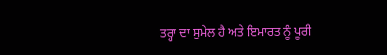ਤਰ੍ਹਾ ਦਾ ਸੁਮੇਲ ਹੈ ਅਤੇ ਇਮਾਰਤ ਨੂੰ ਪੂਰੀ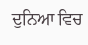ਦੁਨਿਆ ਵਿਚ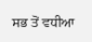ਸਭ ਤੋਂ ਵਧੀਆ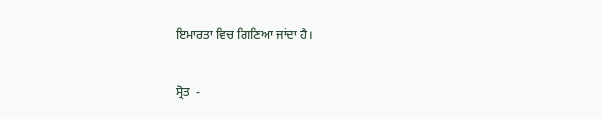ਇਮਾਰਤਾ ਵਿਚ ਗਿਣਿਆ ਜਾਂਦਾ ਹੈ।

ਸ੍ਰੋਤ  -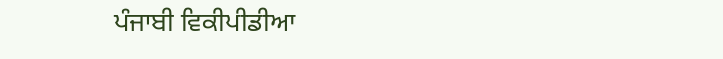ਪੰਜਾਬੀ ਵਿਕੀਪੀਡੀਆ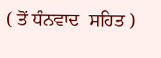( ਤੋਂ ਧੰਨਵਾਦ  ਸਹਿਤ )